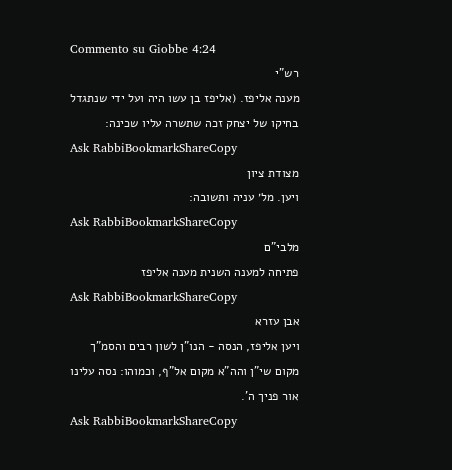Commento su Giobbe 4:24
רש"י
מענה אליפז. (אליפז בן עשו היה ועל ידי שנתגדל בחיקו של יצחק זכה שתשרה עליו שכינה:
Ask RabbiBookmarkShareCopy
מצודת ציון
ויען. מל׳ עניה ותשובה:
Ask RabbiBookmarkShareCopy
מלבי"ם
פתיחה למענה השנית מענה אליפז
Ask RabbiBookmarkShareCopy
אבן עזרא
ויען אליפז, הנסה - הנו"ן לשון רבים והסמ"ך מקום שי"ן והה"א מקום אל"ף, וכמוהו: נסה עלינו אור פניך ה'.
Ask RabbiBookmarkShareCopy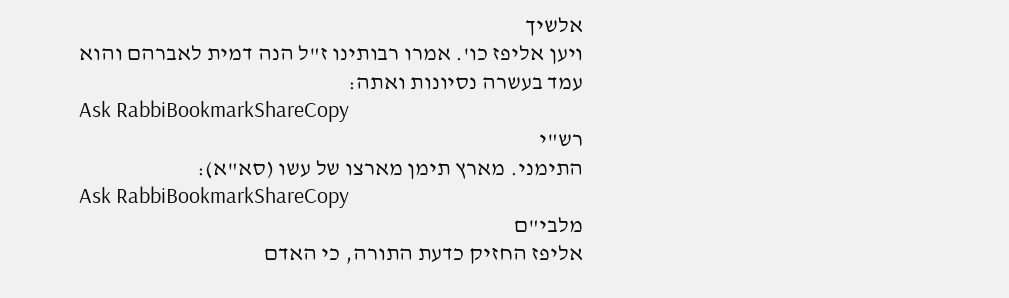אלשיך
ויען אליפז כו'. אמרו רבותינו ז"ל הנה דמית לאברהם והוא עמד בעשרה נסיונות ואתה:
Ask RabbiBookmarkShareCopy
רש"י
התימני. מארץ תימן מארצו של עשו (סא"א):
Ask RabbiBookmarkShareCopy
מלבי"ם
אליפז החזיק כדעת התורה, כי האדם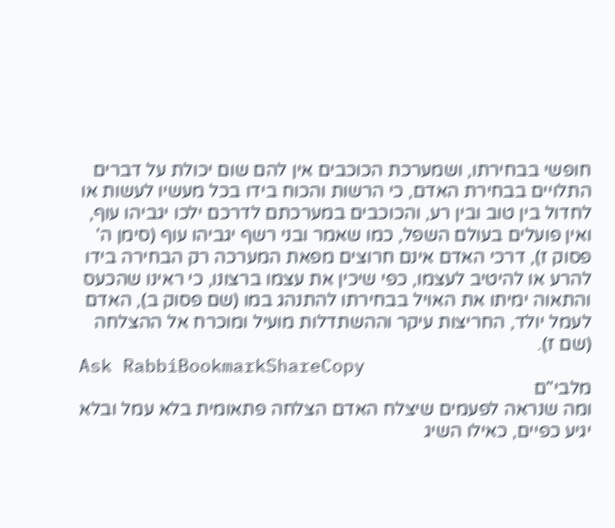חופשי בבחירתו, ושמערכת הכוכבים אין להם שום יכולת על דברים התלויים בבחירת האדם, כי הרשות והכוח בידו בכל מעשיו לעשות או לחדול בין טוב ובין רע, והכוכבים במערכתם לדרכם ילכו יגביהו עוף, ואין פועלים בעולם השפל, כמו שאמר ובני רשף יגביהו עוף (סימן ה' פסוק ז), דרכי האדם אינם חרוצים מפאת המערכה רק הבחירה בידו להרע או להיטיב לעצמו, כפי שיכין את עצמו ברצונו, כי ראינו שהכעס והתאוה ימיתו את האויל בבחירתו להתנהג במו (שם פסוק ב), האדם לעמל יולד, החריצות עיקר וההשתדלות מועיל ומוכרח אל ההצלחה (שם ז).
Ask RabbiBookmarkShareCopy
מלבי"ם
ומה שנראה לפעמים שיצלח האדם הצלחה פתאומית בלא עמל ובלא יגיע כפיים, כאילו השיג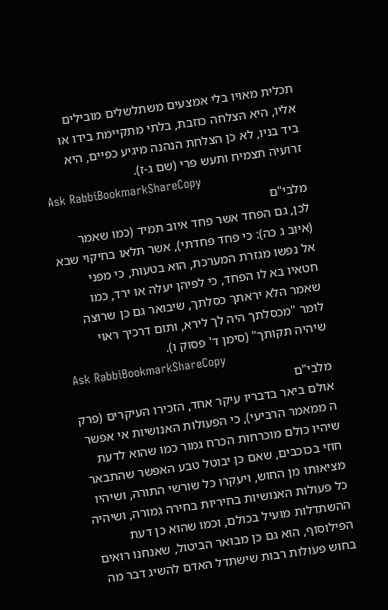תכלית מאויו בלי אמצעים משתלשלים מובילים אליו, היא הצלחה כוזבת, בלתי מתקיימת בידו או ביד בניו, לא כן הצלחת הנהנה מיגיע כפיים, היא זרועיה תצמיח ותעש פרי (שם ג-ז).
Ask RabbiBookmarkShareCopy
מלבי"ם
לכן, גם הפחד אשר פחד איוב תמיד (כמו שאמר (איוב ג כה): כי פחד פחדתי), אשר תלאו בחיקוי שבא אל נפשו מגזרת המערכת, הוא בטעות, כי מפני חטאיו בא לו הפחד, כי לפיהן יעלה או ירד, כמו שאמר הלא יראתך כסלתך, שיבואר גם כן שרוצה לומר "מכסלתך היה לך לירא, ותום דרכיך ראוי שיהיה תקותך" (סימן ד' פסוק ו).
Ask RabbiBookmarkShareCopy
מלבי"ם
אולם ביאר בדבריו עיקר אחד, הזכירו העיקרים (פרק ה ממאמר הרביעי), כי הפעולות האנושיות אי אפשר שיהיו כולם מוכרחות הכרח גמור כמו שהוא לדעת חוזי בכוכבים, שאם כן יבוטל טבע האפשר שהתבאר מציאותו מן החוש, ויעקרו כל שורשי התורה, ושיהיו כל פעולות האנושיות בחיריות בחירה גמורה, ושיהיה ההשתדלות מועיל בכולם, וכמו שהוא כן דעת הפילוסוף, הוא גם כן מבואר הביטול, שאנחנו רואים בחוש פעולות רבות שישתדל האדם להשיג דבר מה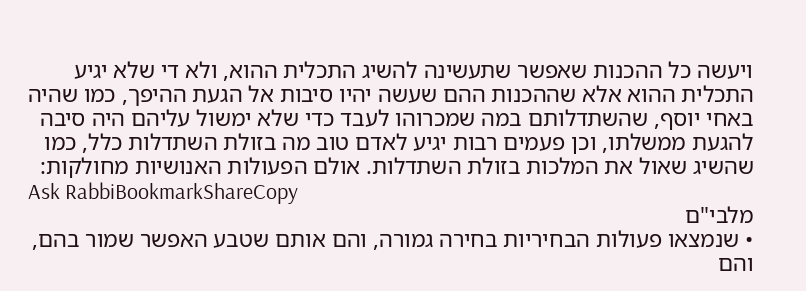ויעשה כל ההכנות שאפשר שתעשינה להשיג התכלית ההוא, ולא די שלא יגיע התכלית ההוא אלא שההכנות ההם שעשה יהיו סיבות אל הגעת ההיפך, כמו שהיה באחי יוסף, שהשתדלותם במה שמכרוהו לעבד כדי שלא ימשול עליהם היה סיבה להגעת ממשלתו, וכן פעמים רבות יגיע לאדם טוב מה בזולת השתדלות כלל, כמו שהשיג שאול את המלכות בזולת השתדלות. אולם הפעולות האנושיות מחולקות:
Ask RabbiBookmarkShareCopy
מלבי"ם
• שנמצאו פעולות הבחיריות בחירה גמורה, והם אותם שטבע האפשר שמור בהם, והם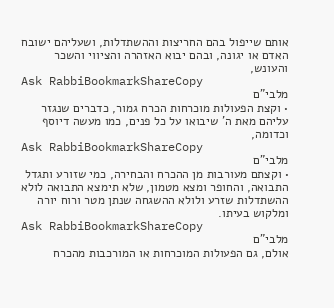אותם שייפול בהם החריצות וההשתדלות, ושעליהם ישובח האדם או יגונה, ובהם יבוא האזהרה והציווי והשכר והעונש,
Ask RabbiBookmarkShareCopy
מלבי"ם
• וקצת הפעולות מוכרחות הכרח גמור, כדברים שנגזר עליהם מאת ה' שיבואו על כל פנים, כמו מעשה דיוסף וכדומה,
Ask RabbiBookmarkShareCopy
מלבי"ם
• וקצתם מעורבות מן ההכרח והבחירה, כמי שזורע ותגדל התבואה, והחופר ומצא מטמון, שלא תימצא התבואה לולא ההשתדלות שזרע ולולא ההשגחה שנתן מטר ורוח יורה ומלקוש בעיתו.
Ask RabbiBookmarkShareCopy
מלבי"ם
אולם, גם הפעולות המוכרחות או המורכבות מהכרח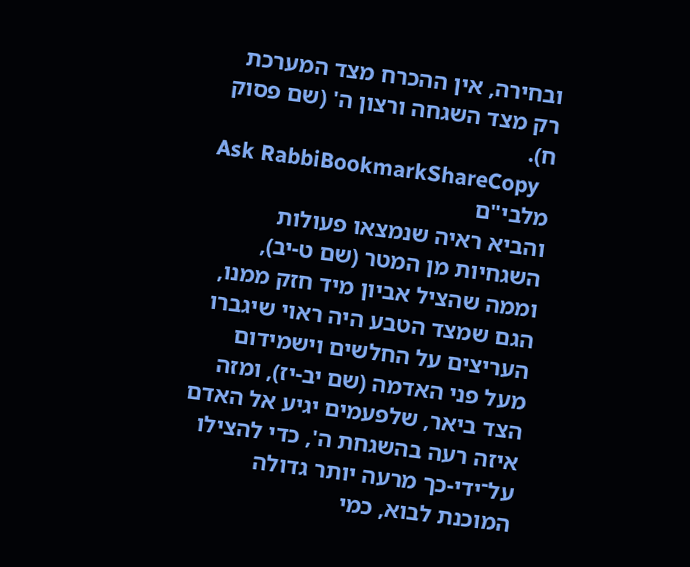ובחירה, אין ההכרח מצד המערכת רק מצד השגחה ורצון ה' (שם פסוק ח).
Ask RabbiBookmarkShareCopy
מלבי"ם
והביא ראיה שנמצאו פעולות השגחיות מן המטר (שם ט-יב), וממה שהציל אביון מיד חזק ממנו, הגם שמצד הטבע היה ראוי שיגברו העריצים על החלשים וישמידום מעל פני האדמה (שם יב-יז), ומזה הצד ביאר, שלפעמים יגיע אל האדם איזה רעה בהשגחת ה', כדי להצילו על־ידי-כך מרעה יותר גדולה המוכנת לבוא, כמי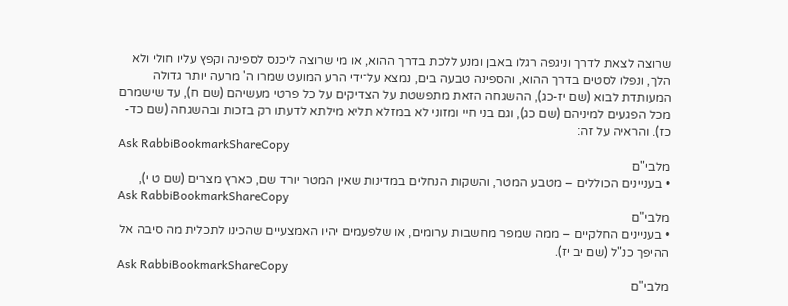שרוצה לצאת לדרך וניגפה רגלו באבן ומנע ללכת בדרך ההוא, או מי שרוצה ליכנס לספינה וקפץ עליו חולי ולא הלך, ונפלו לסטים בדרך ההוא, והספינה טבעה בים, נמצא על־ידי הרע המועט שמרו ה' מרעה יותר גדולה המעותדת לבוא (שם יז-כג), ההשגחה הזאת מתפשטת על הצדיקים על כל פרטי מעשיהם (שם ח), עד שישמרם מכל הפגעים למיניהם (שם כג), וגם בני חיי ומזוני לא במזלא תליא מילתא לדעתו רק בזכות ובהשגחה (שם כד-כז). והראיה על זה:
Ask RabbiBookmarkShareCopy
מלבי"ם
• בעניינים הכוללים – מטבע המטר, והשקות הנחלים במדינות שאין המטר יורד שם, כארץ מצרים (שם ט י),
Ask RabbiBookmarkShareCopy
מלבי"ם
• בעניינים החלקיים – ממה שמפר מחשבות ערומים, או שלפעמים יהיו האמצעיים שהכינו לתכלית מה סיבה אל ההיפך כנ"ל (שם יב יז).
Ask RabbiBookmarkShareCopy
מלבי"ם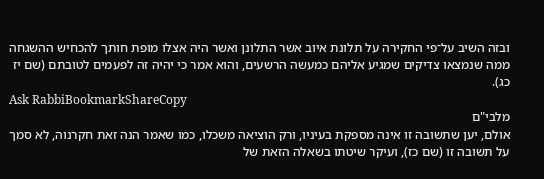ובזה השיב על־פי החקירה על תלונת איוב אשר התלונן ואשר היה אצלו מופת חותך להכחיש ההשגחה ממה שנמצאו צדיקים שמגיע אליהם כמעשה הרשעים, והוא אמר כי יהיה זה לפעמים לטובתם (שם יז כג).
Ask RabbiBookmarkShareCopy
מלבי"ם
אולם, יען שתשובה זו אינה מספקת בעיניו, ורק הוציאה משכלו, כמו שאמר הנה זאת חקרנוה, לא סמך על תשובה זו (שם כז), ועיקר שיטתו בשאלה הזאת של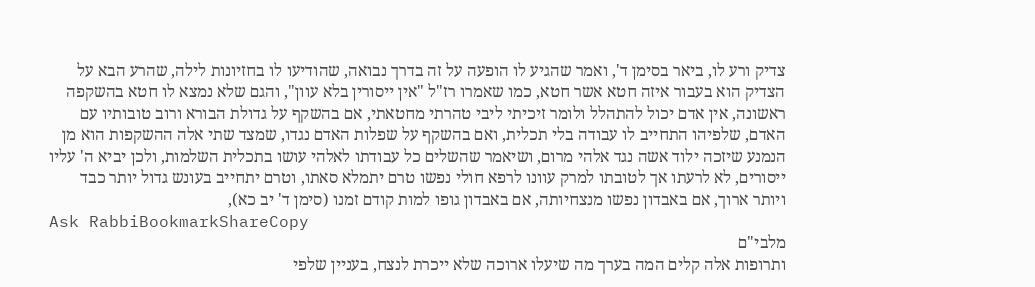צדיק ורע לו, ביאר בסימן ד', ואמר שהגיע לו הופעה על זה בדרך נבואה, שהודיעו לו בחזיונות לילה, שהרע הבא על הצדיק הוא בעבור איזה חטא אשר חטא, כמו שאמרו רז"ל "אין ייסורין בלא עוון", והגם שלא נמצא לו חטא בהשקפה ראשונה, אין אדם יכול להתהלל ולומר זיכיתי ליבי טהרתי מחטאתי, אם בהשקף על גדולת הבורא ורוב טובותיו עם האדם, שלפיהו התחייב לו עבודה בלי תכלית, ואם בהשקף על שפלות האדם נגדו, שמצד שתי אלה ההשקפות הוא מן הנמנע שיזכה ילוד אשה נגד אלהי מרום, ושיאמר שהשלים כל עבודתו לאלהי עושו בתכלית השלמות, ולכן יביא ה' עליו ייסורים, לא לרעתו אך לטובתו למרק עוונו לרפא חולי נפשו טרם יתמלא סאתו, וטרם יתחייב בעונש גדול יותר כבד ויותר ארוך, אם באבדון נפשו מנצחיותה, אם באבדון גופו למות קודם זמנו (סימן ד' יב כא),
Ask RabbiBookmarkShareCopy
מלבי"ם
ותרופות אלה קלים המה בערך מה שיעלו ארוכה שלא ייכרת לנצח, בעניין שלפי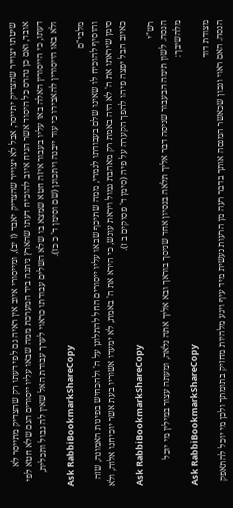שיטתו יצוייר שהצדיק יתייסר, אבל לא יצוייר שהצדיק יאבד (ז יב), ומייסורי איוב אין ראיה גם לפי דעתו רק שהצדיק מתייסר לא אובד, ואם כן נהרס כל היסוד אשר הניח איוב להוכיח דעתו שהארץ ניתנה ביד המערכת ממה שבאו עליו ייסורים הגם שלא חטא לפי דעתו, כי הייסורין האלה באו עליו בעבור איזה חטא שמצא בו שלא השלים עבודתו כראוי לערך עבודת האל שאין לה גבול ותכלית, ולא באו הייסורין להאבידו כי עוד ייבנה ויתכונן (שם וסימן ד' כ כז).
Ask RabbiBookmarkShareCopy
מלבי"ם
והוסיף להוכיח לו שאינו שלם בעבודתו לגמרי, ממה שתיכף שבאו עליו ייסורים החל להתלונן על ה' ולהכחיש בפינות האמונה, שזה סימן שיראתו את ה' לא היה באמת רק מאהבת גמול ויראת עונש, כי הירא את ה' באמת, לא ימעדו אשוריו בעת אשר יוכיחנו אלוה, ולא כאיוב הבל יפצה פיהו להפך הקערה על פיה (סימן ד' פסוקים ב ז).
Ask RabbiBookmarkShareCopy
רש"י
הנסה. לשון תימה הבעבור שניסה דבר אליך תלאה בנסיון אחד שניסך בוראך ובא אליך אתה נלאה, ומעתה עצור במילין מי יוכל מלהשיבך:
Ask RabbiBookmarkShareCopy
מצודת דוד
הנסה. האם ראוי ונכון שכאשר המנסה אותך בדבר רעה מן הרעות נעשית מיד עיף ויגע מלהיות מחזיק בתומתך ולכן מי יוכל להתאפק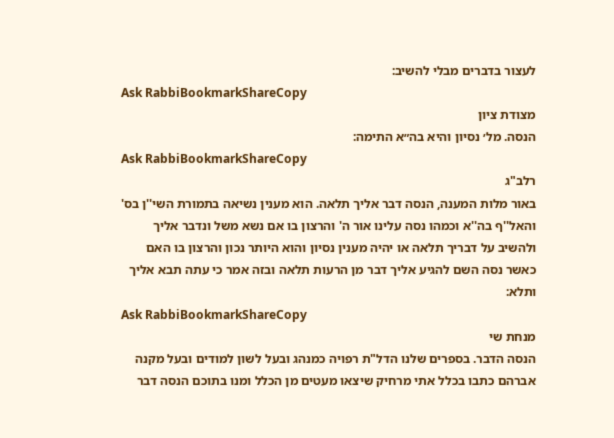לעצור בדברים מבלי להשיב:
Ask RabbiBookmarkShareCopy
מצודת ציון
הנסה. מל׳ נסיון והיא בה״א התימה:
Ask RabbiBookmarkShareCopy
רלב"ג
באור מלות המענה, הנסה דבר אליך תלאה. הוא מענין נשיאה בתמורת השי''ן בס' והאל''ף בה''א וכמהו נסה עלינו אור ה' והרצון בו אם נשא משל ונדבר אליך ולהשיב על דבריך תלאה או יהיה מענין נסיון והוא היותר נכון והרצון בו האם כאשר נסה השם להגיע אליך דבר מן הרעות תלאה ובזה אמר כי עתה תבא אליך ותלא:
Ask RabbiBookmarkShareCopy
מנחת שי
הנסה הדבר. בספרים שלנו הדל"ת רפויה כמנהג ובעל לשון למודים ובעל מקנה אברהם כתבו בכלל אתי מרחיק שיצאו מעטים מן הכלל ומנו בתוכם הנסה דבר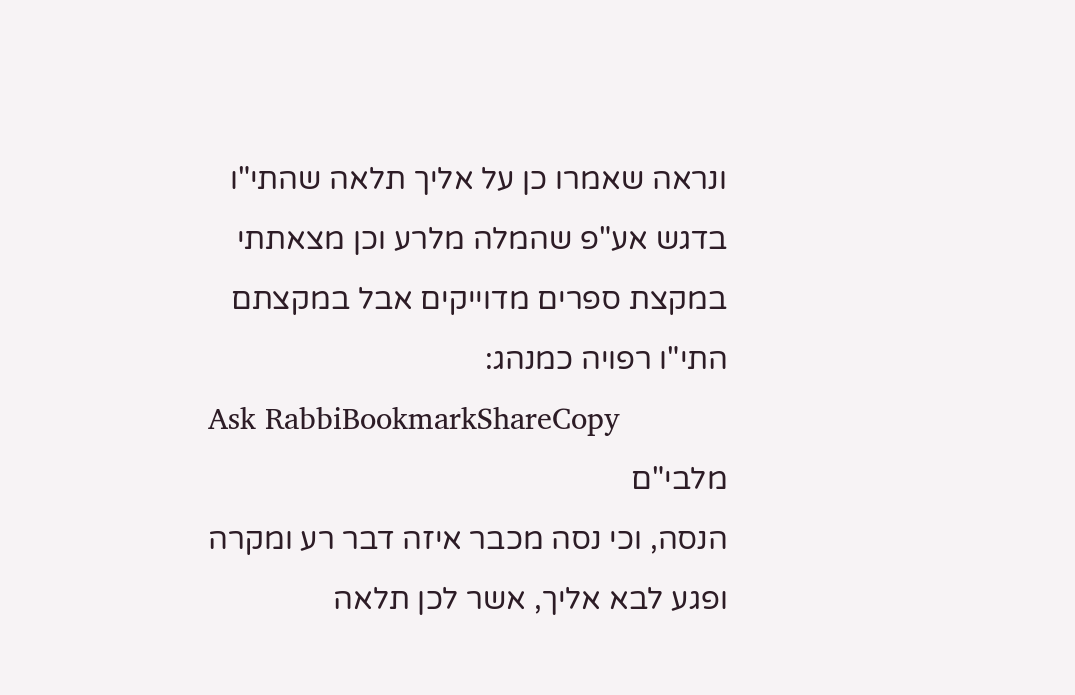ונראה שאמרו כן על אליך תלאה שהתי"ו בדגש אע"פ שהמלה מלרע וכן מצאתתי במקצת ספרים מדוייקים אבל במקצתם התי"ו רפויה כמנהג:
Ask RabbiBookmarkShareCopy
מלבי"ם
הנסה, וכי נסה מכבר איזה דבר רע ומקרה ופגע לבא אליך, אשר לכן תלאה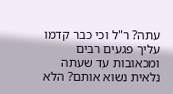עתה? ר"ל וכי כבר קדמו עליך פגעים רבים ומכאובות עד שעתה נלאית נשוא אותם? הלא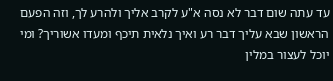עד עתה שום דבר לא נסה א"ע לקרב אליך ולהרע לך, וזה הפעם הראשון שבא עליך דבר רע ואיך נלאית תיכף ומעדו אשוריך? ומי יוכל לעצור במלין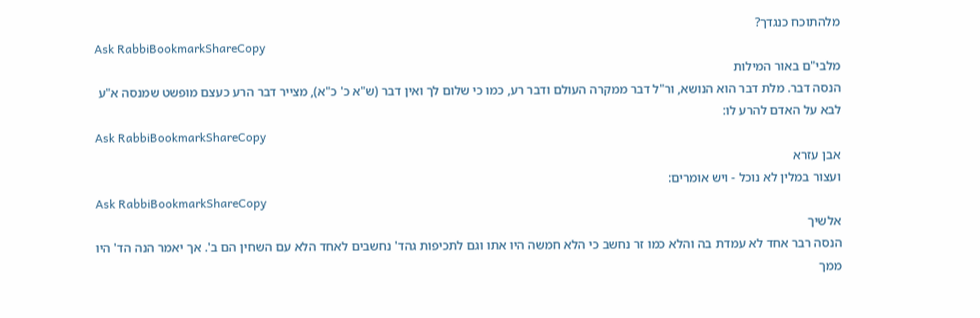מלהתוכח כנגדך?
Ask RabbiBookmarkShareCopy
מלבי"ם באור המילות
הנסה דבר. מלת דבר הוא הנושא, ור"ל דבר ממקרה העולם ודבר רע, כמו כי שלום לך ואין דבר (ש"א כ' כ"א), מצייר דבר הרע כעצם מופשט שמנסה א"ע לבא על האדם להרע לו:
Ask RabbiBookmarkShareCopy
אבן עזרא
ועצור במלין לא נוכל - ויש אומרים:
Ask RabbiBookmarkShareCopy
אלשיך
הנסה רבר אחד לא עמדת בה והלא כמו זר נחשב כי הלא חמשה היו אתו וגם לתכיפות גהד' נחשבים לאחד הלא עם השחין הם ב'. אך יאמר הנה הד' היו ממך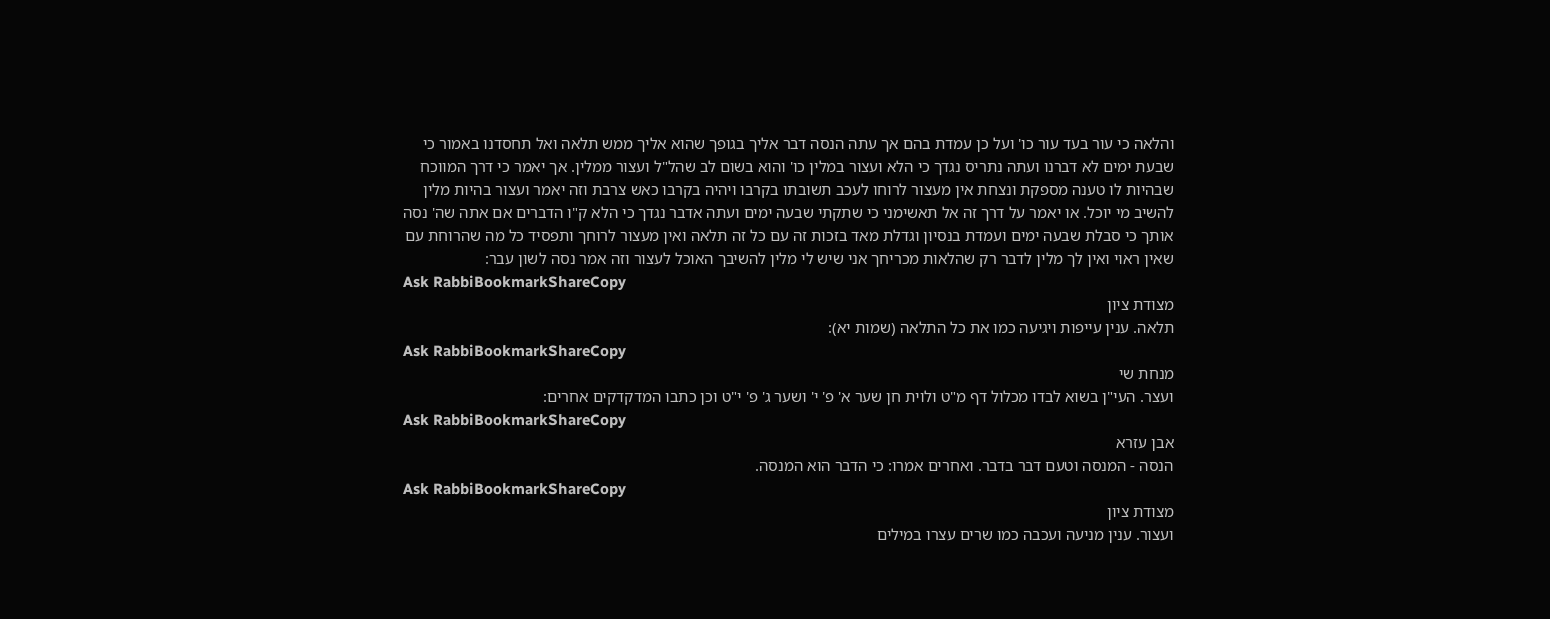והלאה כי עור בעד עור כו' ועל כן עמדת בהם אך עתה הנסה דבר אליך בגופך שהוא אליך ממש תלאה ואל תחסדנו באמור כי שבעת ימים לא דברנו ועתה נתריס נגדך כי הלא ועצור במלין כו' והוא בשום לב שהל"ל ועצור ממלין. אך יאמר כי דרך המווכח שבהיות לו טענה מספקת ונצחת אין מעצור לרוחו לעכב תשובתו בקרבו ויהיה בקרבו כאש צרבת וזה יאמר ועצור בהיות מלין להשיב מי יוכל. או יאמר על דרך זה אל תאשימני כי שתקתי שבעה ימים ועתה אדבר נגדך כי הלא ק"ו הדברים אם אתה שה' נסה אותך כי סבלת שבעה ימים ועמדת בנסיון וגדלת מאד בזכות זה עם כל זה תלאה ואין מעצור לרוחך ותפסיד כל מה שהרוחת עם שאין ראוי ואין לך מלין לדבר רק שהלאות מכריחך אני שיש לי מלין להשיבך האוכל לעצור וזה אמר נסה לשון עבר:
Ask RabbiBookmarkShareCopy
מצודת ציון
תלאה. ענין עייפות ויגיעה כמו את כל התלאה (שמות יא):
Ask RabbiBookmarkShareCopy
מנחת שי
ועצר. העי"ן בשוא לבדו מכלול דף מ"ט ולוית חן שער א' פ' י' ושער ג' פ' י"ט וכן כתבו המדקדקים אחרים:
Ask RabbiBookmarkShareCopy
אבן עזרא
הנסה - המנסה וטעם דבר בדבר. ואחרים אמרו: כי הדבר הוא המנסה.
Ask RabbiBookmarkShareCopy
מצודת ציון
ועצור. ענין מניעה ועכבה כמו שרים עצרו במילים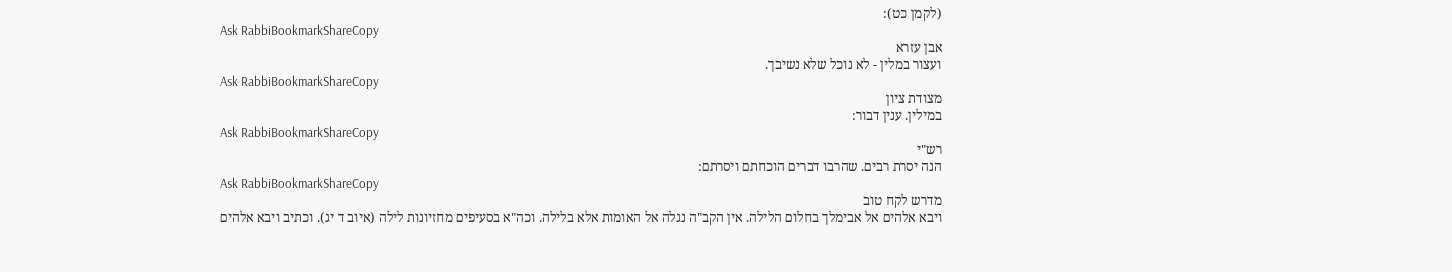(לקמן כט):
Ask RabbiBookmarkShareCopy
אבן עזרא
ועצור במלין - לא נוכל שלא נשיבך.
Ask RabbiBookmarkShareCopy
מצודת ציון
במילין. ענין דבור:
Ask RabbiBookmarkShareCopy
רש"י
הנה יסרת רבים. שהרבו דברים הוכחתם ויסרתם:
Ask RabbiBookmarkShareCopy
מדרש לקח טוב
ויבא אלהים אל אבימלך בחלום הלילה. אין הקב"ה נגלה אל האומות אלא בלילה. וכה"א בסעיפים מחזיונות לילה (איוב ד יג). וכתיב ויבא אלהים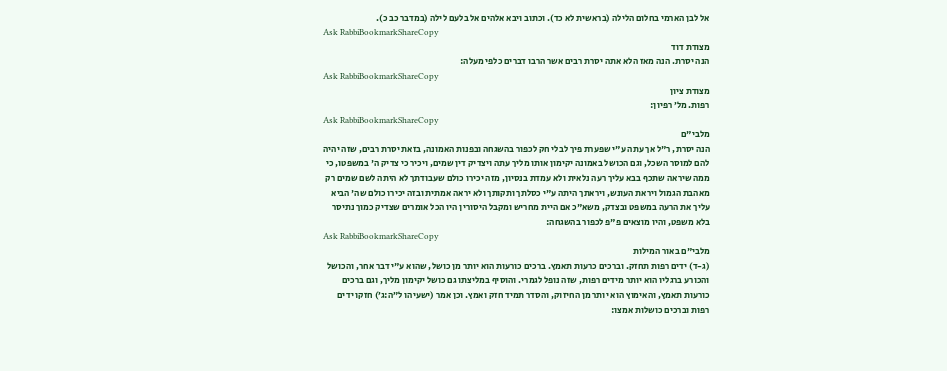אל לבן הארמי בחלום הלילה (בראשית לא כד). וכתוב ויבא אלהים אל בלעם לילה (במדבר כב כ).
Ask RabbiBookmarkShareCopy
מצודת דוד
הנה יסרת. הנה מאז הלא אתה יסרת רבים אשר הרבו דברים כלפי מעלה:
Ask RabbiBookmarkShareCopy
מצודת ציון
רפות. מל׳ רפיון:
Ask RabbiBookmarkShareCopy
מלבי"ם
הנה יסרת, ר"ל אך עתה ע"י שפערת פיך לבלי חק לכפור בהשגחה ובפנות האמונה, בזאת יסרת רבים, שזה יהיה להם למוסר השכל, וגם הכושל באמונה יקימון אותו מליך עתה ויצדיק דין שמים, ויכיר כי צדיק ה' במשפטו, כי ממה שיראה שתכף בבא עליך רעה נלאית ולא עמדת בנסיון, מזה יכירו כולם שעבודתך לא היתה לשם שמים רק מאהבת הגמול ויראת העונש, ויראתך היתה ע"י כסלתך ותקותך ולא יראה אמתית ובזה יכירו כולם שה' הביא עליך את הרעה במשפט ובצדק, משא"כ אם היית מחריש ומקבל היסורין היו הכל אומרים שצדיק כמוך נתיסר בלא משפט, והיו מוצאים פ"פ לכפור בהשגחה:
Ask RabbiBookmarkShareCopy
מלבי"ם באור המילות
(ג-ד) ידים רפות תחזק. וברכים כרעות תאמץ. ברכים כורעות הוא יותר מן כושל, שהוא ע"י דבר אחר, והכושל והכורע ברגליו הוא יותר מידים רפות, שזה נופל לגמרי. והוסיף במליצתו גם כושל יקימון מליך, וגם ברכים כורעות תאמץ, והאימוץ הוא יותר מן החיזוק, והסדר תמיד חזק ואמץ. וכן אמר (ישעיהו ל״ה:ג׳) חזקו ידים רפות וברכים כושלות אמצו: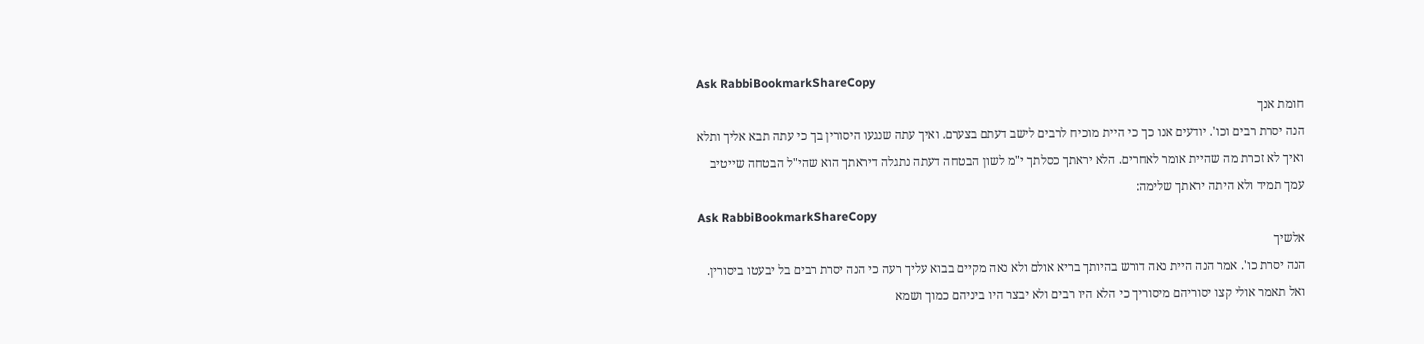Ask RabbiBookmarkShareCopy
חומת אנך
הנה יסרת רבים וכו'. יודעים אנו כך כי היית מוכיח לרבים לישב דעתם בצערם. ואיך עתה שנגעו היסורין בך כי עתה תבא אליך ותלא ואיך לא זכרת מה שהיית אומר לאחרים. הלא יראתך כסלתך י"מ לשון הבטחה דעתה נתגלה דיראתך הוא שהי"ל הבטחה שייטיב עמך תמיד ולא היתה יראתך שלימה:
Ask RabbiBookmarkShareCopy
אלשיך
הנה יסרת כו'. אמר הנה היית נאה דורש בהיותך בריא אולם ולא נאה מקיים בבוא עליך רעה כי הנה יסרת רבים בל יבעטו ביסורין. ואל תאמר אולי קצו יסוריהם מיסוריך כי הלא היו רבים ולא יבצר היו ביניהם כמוך ושמא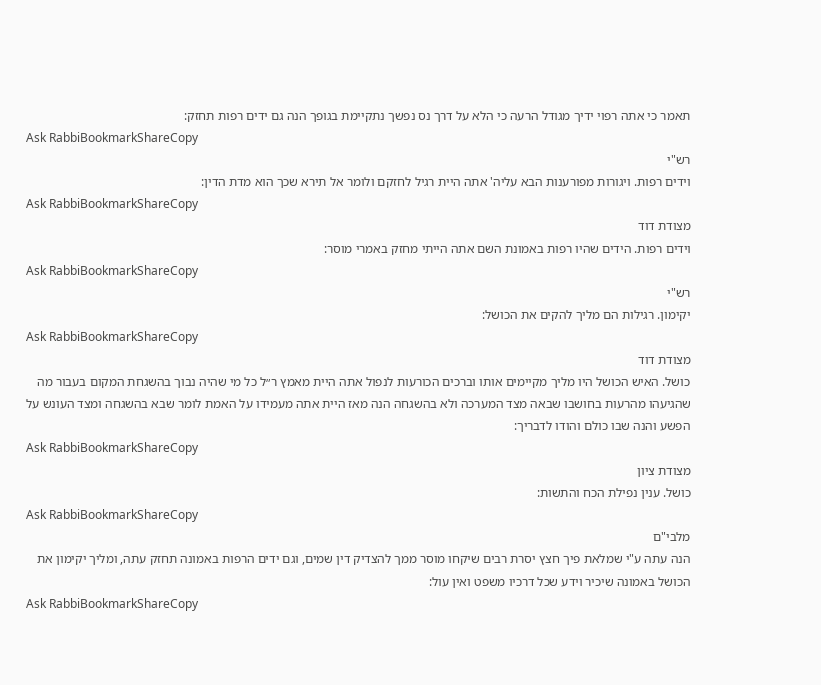תאמר כי אתה רפוי ידיך מגודל הרעה כי הלא על דרך נס נפשך נתקיימת בגופך הנה גם ידים רפות תחזק:
Ask RabbiBookmarkShareCopy
רש"י
וידים רפות. ויגורות מפורענות הבא עליה' אתה היית רגיל לחזקם ולומר אל תירא שכך הוא מדת הדין:
Ask RabbiBookmarkShareCopy
מצודת דוד
וידים רפות. הידים שהיו רפות באמונת השם אתה הייתי מחזק באמרי מוסר:
Ask RabbiBookmarkShareCopy
רש"י
יקימון. רגילות הם מליך להקים את הכושל:
Ask RabbiBookmarkShareCopy
מצודת דוד
כושל. האיש הכושל היו מליך מקיימים אותו וברכים הכורעות לנפול אתה היית מאמץ ר״ל כל מי שהיה נבוך בהשגחת המקום בעבור מה שהגיעהו מהרעות בחושבו שבאה מצד המערכה ולא בהשגחה הנה מאז היית אתה מעמידו על האמת לומר שבא בהשגחה ומצד העונש על הפשע והנה שבו כולם והודו לדבריך:
Ask RabbiBookmarkShareCopy
מצודת ציון
כושל. ענין נפילת הכח והתשות:
Ask RabbiBookmarkShareCopy
מלבי"ם
הנה עתה ע"י שמלאת פיך חצץ יסרת רבים שיקחו מוסר ממך להצדיק דין שמים, וגם ידים הרפות באמונה תחזק עתה, ומליך יקימון את הכושל באמונה שיכיר וידע שכל דרכיו משפט ואין עול:
Ask RabbiBookmarkShareCopy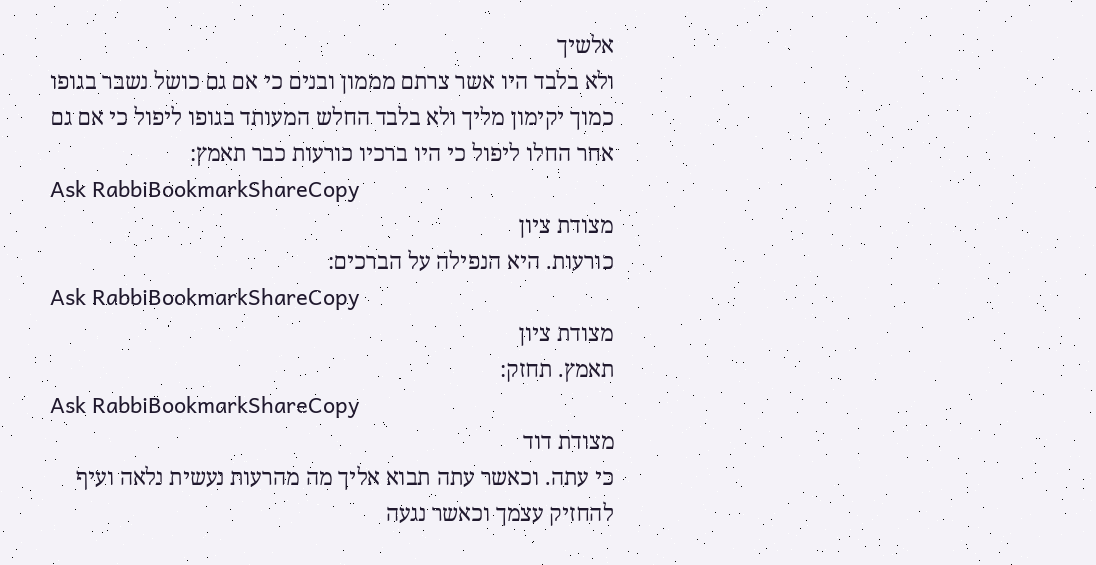אלשיך
ולא בלבד היו אשר צרתם מממון ובנים כי אם גם כושל נשבר בגופו כמוך יקימון מליך ולא בלבד החלש המעותד בגופו ליפול כי אם גם אחר החלו ליפול כי היו ברכיו כורעות כבר תאמץ:
Ask RabbiBookmarkShareCopy
מצודת ציון
כורעות. היא הנפילה על הברכים:
Ask RabbiBookmarkShareCopy
מצודת ציון
תאמץ. תחזק:
Ask RabbiBookmarkShareCopy
מצודת דוד
כי עתה. וכאשר עתה תבוא אליך מה מהרעות נעשית נלאה ועיף להחזיק עצמך וכאשר נגעה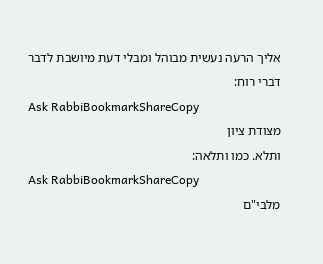אליך הרעה נעשית מבוהל ומבלי דעת מיושבת לדבר דברי רוח:
Ask RabbiBookmarkShareCopy
מצודת ציון
ותלא. כמו ותלאה:
Ask RabbiBookmarkShareCopy
מלבי"ם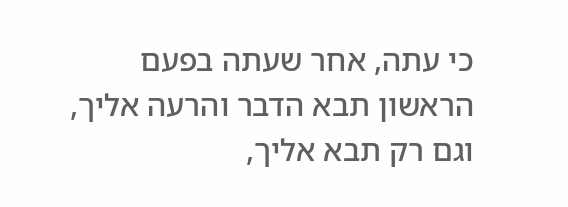כי עתה, אחר שעתה בפעם הראשון תבא הדבר והרעה אליך, וגם רק תבא אליך,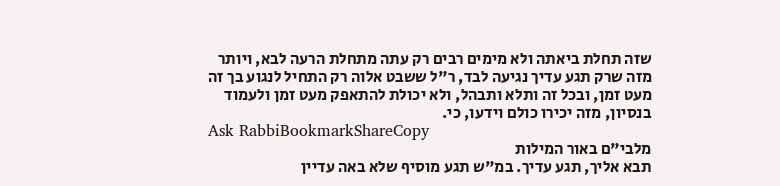שזה תחלת ביאתה ולא מימים רבים רק עתה מתחלת הרעה לבא, ויותר מזה שרק תגע עדיך נגיעה לבד, ר"ל ששבט אלוה רק התחיל לנגוע בך זה מעט זמן, ובכל זה ותלא ותבהל, ולא יכולת להתאפק מעט זמן ולעמוד בנסיון, מזה יכירו כולם וידעו, כי.
Ask RabbiBookmarkShareCopy
מלבי"ם באור המילות
תבא אליך, תגע עדיך. במ"ש תגע מוסיף שלא באה עדיין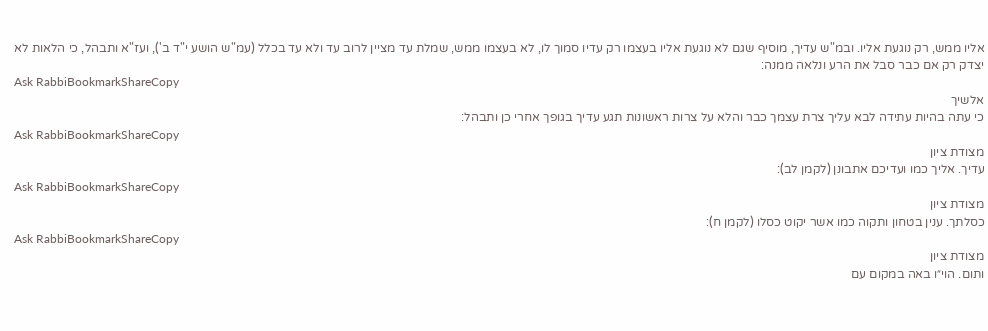אליו ממש, רק נוגעת אליו. ובמ"ש עדיך, מוסיף שגם לא נוגעת אליו בעצמו רק עדיו סמוך לו, לא בעצמו ממש, שמלת עד מציין לרוב עד ולא עד בכלל (עמ"ש הושע י"ד ב'), ועז"א ותבהל, כי הלאות לא יצדק רק אם כבר סבל את הרע ונלאה ממנה:
Ask RabbiBookmarkShareCopy
אלשיך
כי עתה בהיות עתידה לבא עליך צרת עצמך כבר והלא על צרות ראשונות תגע עדיך בגופך אחרי כן ותבהל:
Ask RabbiBookmarkShareCopy
מצודת ציון
עדיך. אליך כמו ועדיכם אתבונן (לקמן לב):
Ask RabbiBookmarkShareCopy
מצודת ציון
כסלתך. ענין בטחון ותקוה כמו אשר יקוט כסלו (לקמן ח):
Ask RabbiBookmarkShareCopy
מצודת ציון
ותום. הוי״ו באה במקום עם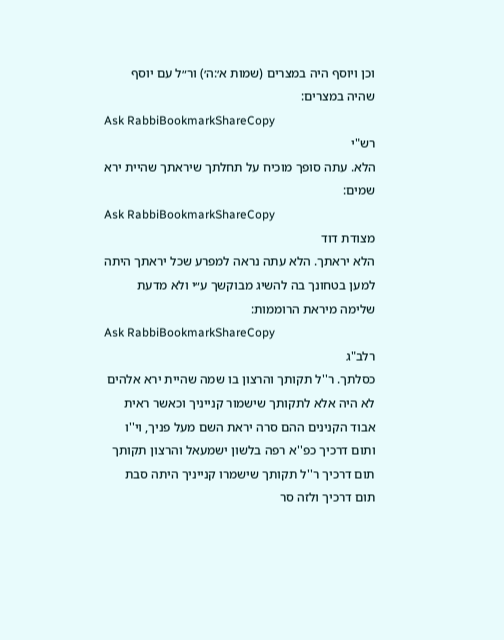וכן ויוסף היה במצרים (שמות א׳:ה׳) ור״ל עם יוסף שהיה במצרים:
Ask RabbiBookmarkShareCopy
רש"י
הלא. עתה סופך מוכיח על תחלתך שיראתך שהיית ירא שמים:
Ask RabbiBookmarkShareCopy
מצודת דוד
הלא יראתך. הלא עתה נראה למפרע שכל יראתך היתה למען בטחונך בה להשיג מבוקשך ע״י ולא מדעת שלימה מיראת הרוממות:
Ask RabbiBookmarkShareCopy
רלב"ג
כסלתך. ר''ל תקותך והרצון בו שמה שהיית ירא אלהים לא היה אלא לתקותך שישמור קנייניך וכאשר ראית אבוד הקנינים ההם סרה יראת השם מעל פניך, וי''ו ותום דרכיך כפ''א רפה בלשון ישמעאל והרצון תקותך תום דרכיך ר''ל תקותך שישמרו קנייניך היתה סבת תום דרכיך ולזה סר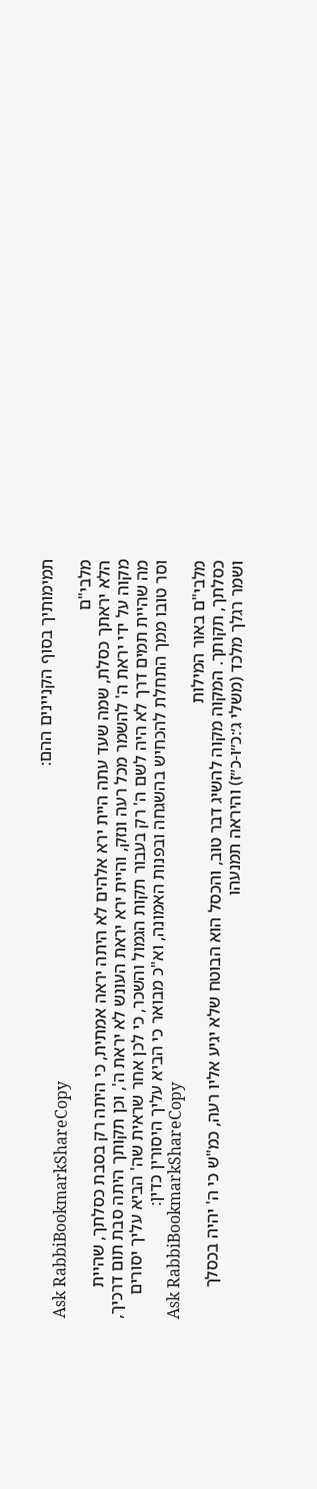תמימותיך בסוף הקניינים ההם:
Ask RabbiBookmarkShareCopy
מלבי"ם
הלא יראתך כסלת, שמה שעד עתה היית ירא אלהים לא היתה יראה אמתית, כי היתה רק בסבת כסלתך, שהיית מקוה על ידי יראת ה' להשמר מכל רעה ונזק, והיית ירא יראת העונש לא יראת ה', וכן תקותך היתה סבת תום דרכיך, מה שהיית תמים דרך לא היה לשם ה' רק בעבור תקות הגמול והשכר, כי לכן אחר שראית שה' הביא עליך יסורים וסר טובו ממך התחלת להכחיש בהשגחה ובפנות האמונה, וא"כ מבואר כי הביא עליך היסורין כדין:
Ask RabbiBookmarkShareCopy
מלבי"ם באור המילות
כסלתך, תקותך. המקוה מקוה להשיג דבר טוב, והכסל הוא הבוטח שלא יגיע אליו רעה, כמ"ש כי ה' יהיה בכסלך ושמר רגלך מלכד (משלי ג׳:כ״ו-כ״ז) והיראה תמנעהו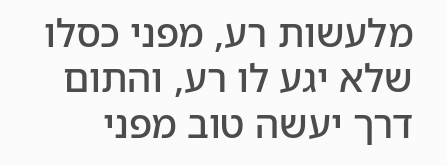מלעשות רע, מפני כסלו שלא יגע לו רע, והתום דרך יעשה טוב מפני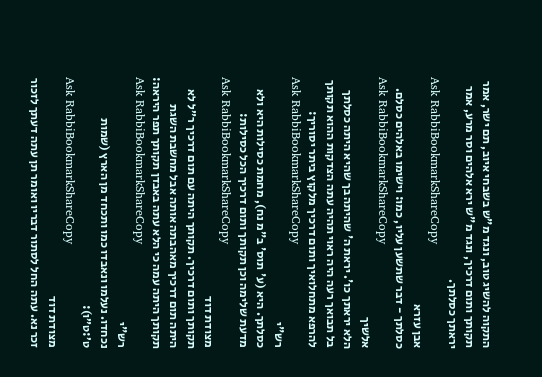התקוה להשיג טוב, ונגד מ"ש בשבחי איוב, תם ישר, אמר תקותך ותום דרכיך, ונגד מ"ש ירא אלהים וסר מרע, אמר יראתך כסלתך.
Ask RabbiBookmarkShareCopy
אבן עזרא
כסלתך - דבר שתשען עליו, כמו: וישימו באלהים כסלם.
Ask RabbiBookmarkShareCopy
אלשיך
הלא יראתך כו'. יראת ה' שהיתה בך שהיא היתה כסלתך בל תבואך רעה היה ראוי תהיה עתה הצדקות ההוא תקותך להרפא מתחלואיך ותום דרכיך מלקוץ ביתר יסוריך:
Ask RabbiBookmarkShareCopy
רש"י
כסלתך. היא (ע' תוס' ב"מ נח), מחמת כסילות היא ולא מדעת שלימה וכן תקותך ותום דרכיך הכל כסילות:
Ask RabbiBookmarkShareCopy
מצודת דוד
תקותך ותום דרכיך. תקותך היתה עם תום דרכיך ר״ל לא היתה תום דרכיך מאהבתה אותה אבל מחשבת השגת תקותך היתה עמה כי הלא עתה באבדן תקותך תפר היראה:
Ask RabbiBookmarkShareCopy
רש"י
נכחדו. נעלמו ונאבדו כמו ותכחד מן הארץ (שמות ט׳:ט״ו):
Ask RabbiBookmarkShareCopy
מצודת דוד
זכר נא. עתה החל לסתור דבריו ואומר תן עתה דעתך לזכור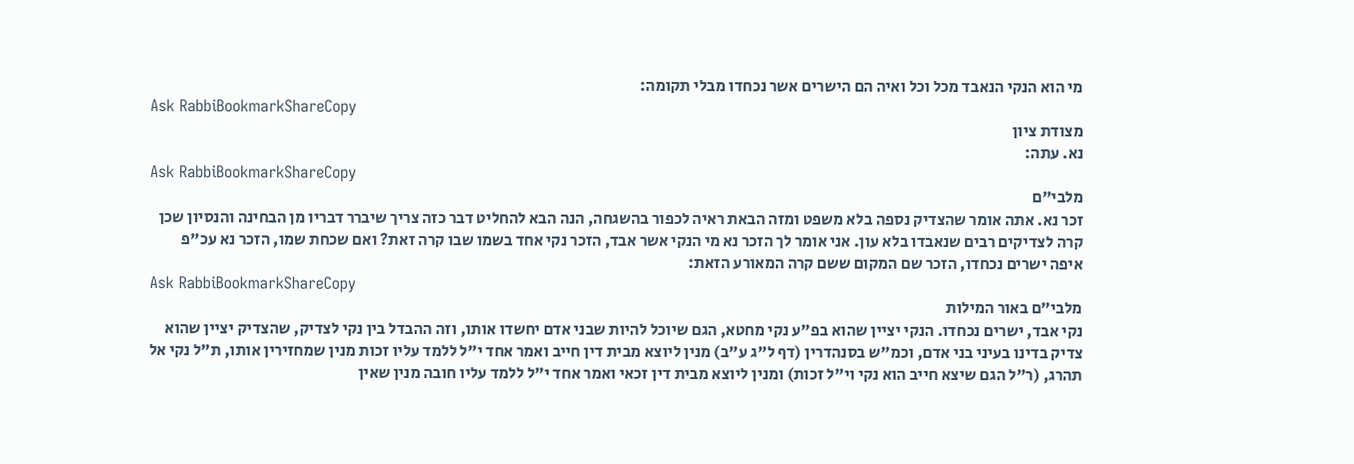מי הוא הנקי הנאבד מכל וכל ואיה הם הישרים אשר נכחדו מבלי תקומה:
Ask RabbiBookmarkShareCopy
מצודת ציון
נא. עתה:
Ask RabbiBookmarkShareCopy
מלבי"ם
זכר נא. אתה אומר שהצדיק נספה בלא משפט ומזה הבאת ראיה לכפור בהשגחה, הנה הבא להחליט דבר כזה צריך שיברר דבריו מן הבחינה והנסיון שכן קרה לצדיקים רבים שנאבדו בלא עון. אני אומר לך הזכר נא מי הנקי אשר אבד, הזכר נקי אחד בשמו שבו קרה זאת? ואם שכחת שמו, הזכר נא עכ"פ איפה ישרים נכחדו, הזכר שם המקום ששם קרה המאורע הזאת:
Ask RabbiBookmarkShareCopy
מלבי"ם באור המילות
נקי אבד, ישרים נכחדו. הנקי יציין שהוא בפ"ע נקי מחטא, הגם שיוכל להיות שבני אדם יחשדו אותו, וזה ההבדל בין נקי לצדיק, שהצדיק יציין שהוא צדיק בדינו בעיני בני אדם, וכמ"ש בסנהדרין (דף ל"ג ע"ב) מנין ליוצא מבית דין חייב ואמר אחד י"ל ללמד עליו זכות מנין שמחזירין אותו, ת"ל נקי אל תהרג, (ר"ל הגם שיצא חייב הוא נקי וי"ל זכות) ומנין ליוצא מבית דין זכאי ואמר אחד י"ל ללמד עליו חובה מנין שאין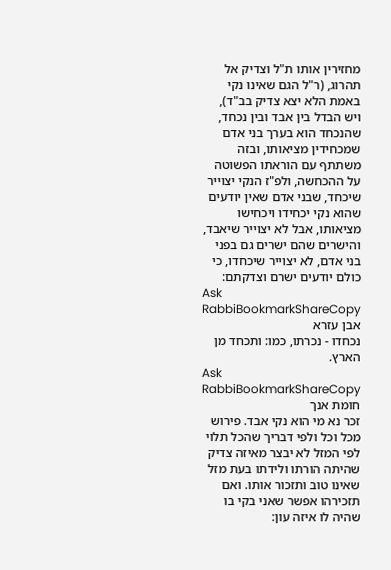מחזירין אותו ת"ל וצדיק אל תהרוג, (ר"ל הגם שאינו נקי באמת הלא יצא צדיק בב"ד), ויש הבדל בין אבד ובין נכחד, שהנכחד הוא בערך בני אדם שמכחידין מציאותו, ובזה משתתף עם הוראתו הפשוטה על ההכחשה, ולפ"ז הנקי יצוייר שיכחד, שבני אדם שאין יודעים שהוא נקי יכחידו ויכחישו מציאותו, אבל לא יצוייר שיאבד, והישרים שהם ישרים גם בפני בני אדם, לא יצוייר שיכחדו, כי כולם יודעים ישרם וצדקתם:
Ask RabbiBookmarkShareCopy
אבן עזרא
נכחדו - נכרתו, כמו: ותכחד מן הארץ.
Ask RabbiBookmarkShareCopy
חומת אנך
זכר נא מי הוא נקי אבד. פירוש מכל וכל ולפי דבריך שהכל תלוי לפי המזל לא יבצר מאיזה צדיק שהיתה הורתו ולידתו בעת מזל שאינו טוב ותזכור אותו. ואם תזכירהו אפשר שאני בקי בו שהיה לו איזה עון: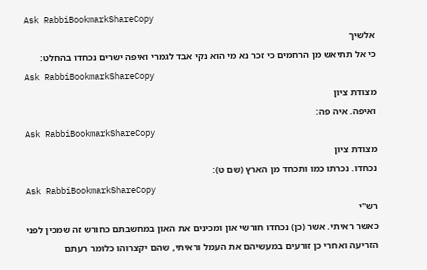Ask RabbiBookmarkShareCopy
אלשיך
כי אל תתיאש מן הרחמים כי זכר נא מי הוא נקי אבד לגמרי ואיפה ישרים נכחדו בהחלט:
Ask RabbiBookmarkShareCopy
מצודת ציון
ואיפה. איה פה:
Ask RabbiBookmarkShareCopy
מצודת ציון
נכחדו. נכרתו כמו ותכחד מן הארץ (שם ט):
Ask RabbiBookmarkShareCopy
רש"י
כאשר ראיתי. אשר (כן) נכחדו חורשי און ומכינים את האון במחשבתם כחורש זה שמכין לפני הזריעה ואחרי כן זורעים במעשיהם את העמל וראיתי, שהם יקצרוהו כלומר רעתם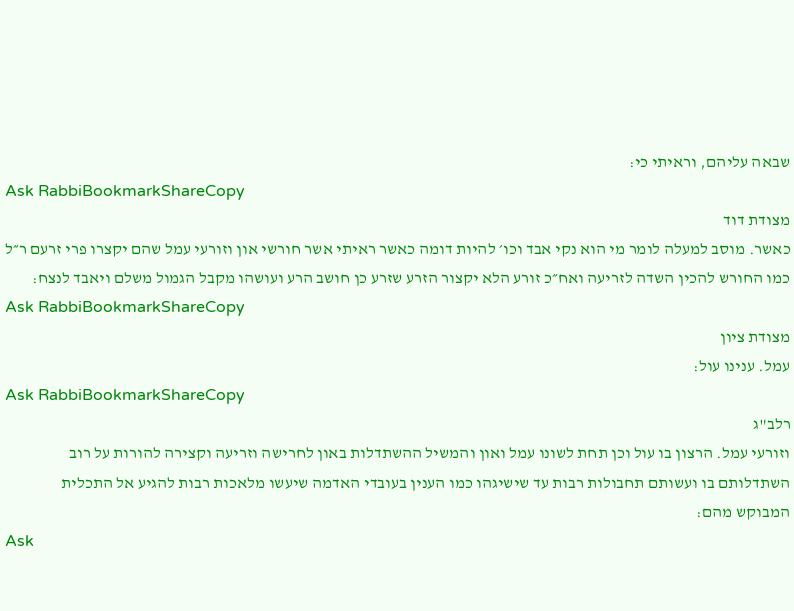שבאה עליהם, וראיתי כי:
Ask RabbiBookmarkShareCopy
מצודת דוד
כאשר. מוסב למעלה לומר מי הוא נקי אבד וכו׳ להיות דומה כאשר ראיתי אשר חורשי און וזורעי עמל שהם יקצרו פרי זרעם ר״ל כמו החורש להכין השדה לזריעה ואח״כ זורע הלא יקצור הזרע שזרע כן חושב הרע ועושהו מקבל הגמול משלם ויאבד לנצח:
Ask RabbiBookmarkShareCopy
מצודת ציון
עמל. ענינו עול:
Ask RabbiBookmarkShareCopy
רלב"ג
וזורעי עמל. הרצון בו עול וכן תחת לשונו עמל ואון והמשיל ההשתדלות באון לחרישה וזריעה וקצירה להורות על רוב השתדלותם בו ועשותם תחבולות רבות עד שישיגהו כמו הענין בעובדי האדמה שיעשו מלאכות רבות להגיע אל התכלית המבוקש מהם:
Ask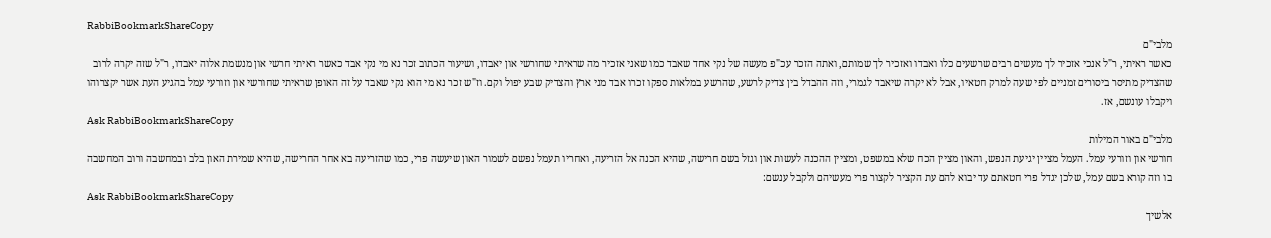RabbiBookmarkShareCopy
מלבי"ם
כאשר ראיתי, ר"ל אנכי אזכיר לך מעשים רבים שרשעים כלו ואבדו ואזכיר לך שמותם, ואתה הזכר עכ"פ מעשה של נקי אחד שאבד כמו שאני אזכיר מה שראיתי שחורשי און יאבדו, ושיעור הכתוב זכר נא מי נקי אבד כאשר ראיתי חרשי און מנשמת אלוה יאבדו, ר"ל שזה יקרה לרוב שהצדיק מתיסר ביסורים זמניים לפי שעה למרק חטאיו, אבל לא יקרה שיאבד לגמרי, וזה ההבדל בין צדיק לרשע, שהרשע במלאות ספקו זכרו אבד מני ארץ והצדיק שבע יפול וקם. וז"ש זכר נא מי הוא נקי שאבד על זה האופן שראיתי שחורשי און וזורעי עמל בהגיע העת אשר יקצרוהו ויקבלו עונשם, אז.
Ask RabbiBookmarkShareCopy
מלבי"ם באור המילות
חורשי און וזורעי עמל. העמל מציין יגיעת הנפש, והאון מציין הכח שלא במשפט, ומציין ההכנה לעשות און וגזל בשם חרישה, שהיא הכנה אל הזריעה, ואחריו תעמל נפשם לשמור האון שיעשה פרי, כמו שהזריעה בא אחר החרישה, שהיא שמירת האון בלב ובמחשבה ורוב המחשבה בו וזה קורא בשם עמל, שלכן יגדל פרי חטאתם עד יבוא להם עת הקציר לקצור פרי מעשיהם ולקבל ענשם:
Ask RabbiBookmarkShareCopy
אלשיך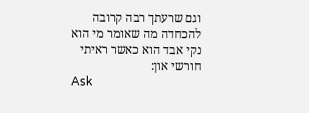וגם שרעתך רבה קרובה להכחדה מה שאומר מי הוא נקי אבד הוא כאשר ראיתי חורשי און:
Ask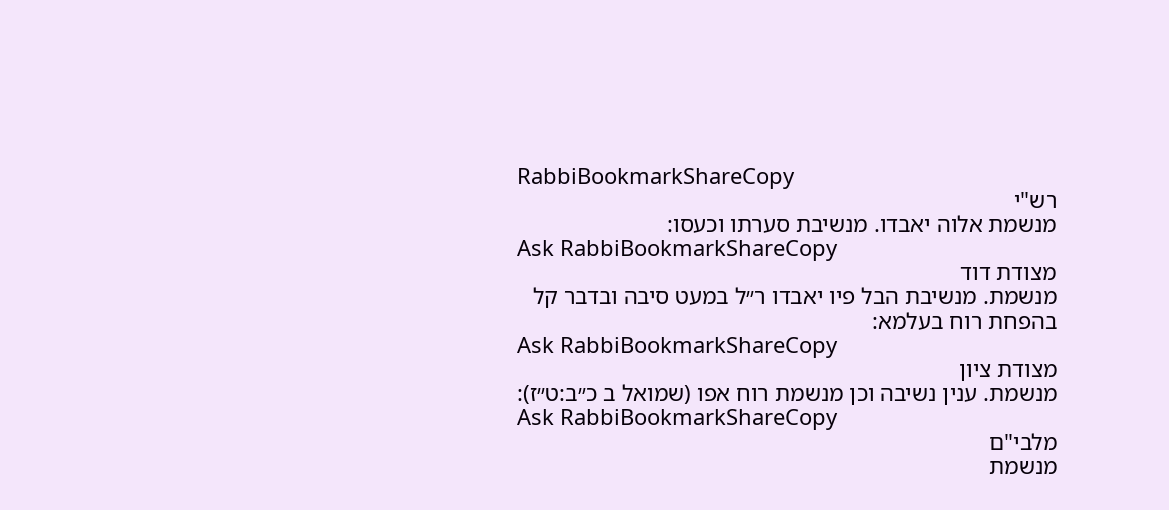RabbiBookmarkShareCopy
רש"י
מנשמת אלוה יאבדו. מנשיבת סערתו וכעסו:
Ask RabbiBookmarkShareCopy
מצודת דוד
מנשמת. מנשיבת הבל פיו יאבדו ר״ל במעט סיבה ובדבר קל בהפחת רוח בעלמא:
Ask RabbiBookmarkShareCopy
מצודת ציון
מנשמת. ענין נשיבה וכן מנשמת רוח אפו (שמואל ב כ״ב:ט״ז):
Ask RabbiBookmarkShareCopy
מלבי"ם
מנשמת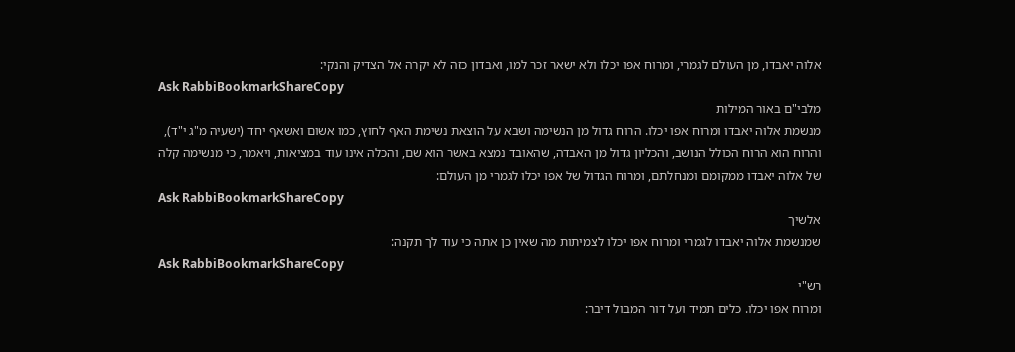אלוה יאבדו, מן העולם לגמרי, ומרוח אפו יכלו ולא ישאר זכר למו, ואבדון כזה לא יקרה אל הצדיק והנקי:
Ask RabbiBookmarkShareCopy
מלבי"ם באור המילות
מנשמת אלוה יאבדו ומרוח אפו יכלו. הרוח גדול מן הנשימה ושבא על הוצאת נשימת האף לחוץ, כמו אשום ואשאף יחד (ישעיה מ"ג י"ד), והרוח הוא הרוח הכולל הנושב, והכליון גדול מן האבדה, שהאובד נמצא באשר הוא שם, והכלה אינו עוד במציאות, ויאמר, כי מנשימה קלה של אלוה יאבדו ממקומם ומנחלתם, ומרוח הגדול של אפו יכלו לגמרי מן העולם:
Ask RabbiBookmarkShareCopy
אלשיך
שמנשמת אלוה יאבדו לגמרי ומרוח אפו יכלו לצמיתות מה שאין כן אתה כי עוד לך תקנה:
Ask RabbiBookmarkShareCopy
רש"י
ומרוח אפו יכלו. כלים תמיד ועל דור המבול דיבר: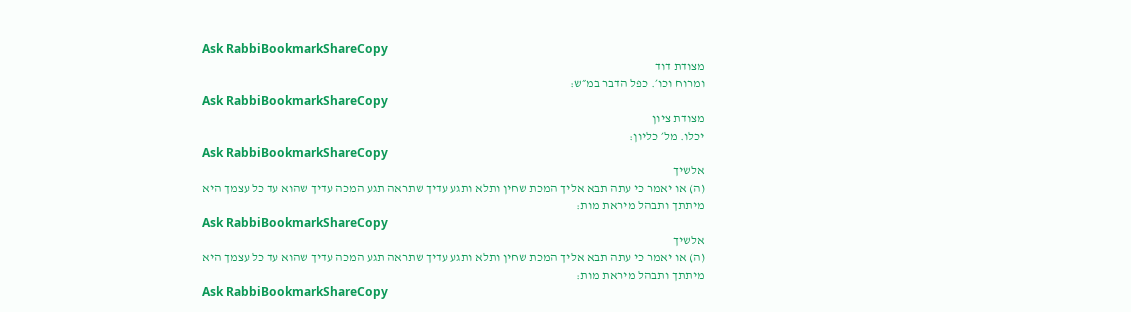Ask RabbiBookmarkShareCopy
מצודת דוד
ומרוח וכו׳. כפל הדבר במ״ש:
Ask RabbiBookmarkShareCopy
מצודת ציון
יכלו. מל׳ כליון:
Ask RabbiBookmarkShareCopy
אלשיך
(ה) או יאמר כי עתה תבא אליך המכת שחין ותלא ותגע עדיך שתראה תגע המכה עדיך שהוא עד כל עצמך היא מיתתך ותבהל מיראת מות:
Ask RabbiBookmarkShareCopy
אלשיך
(ה) או יאמר כי עתה תבא אליך המכת שחין ותלא ותגע עדיך שתראה תגע המכה עדיך שהוא עד כל עצמך היא מיתתך ותבהל מיראת מות:
Ask RabbiBookmarkShareCopy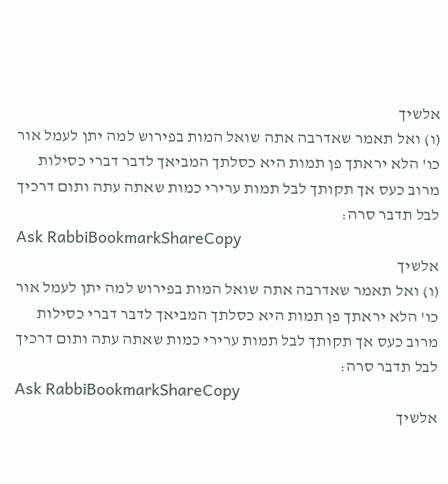אלשיך
(ו) ואל תאמר שאדרבה אתה שואל המות בפירוש למה יתן לעמל אור כו' הלא יראתך פן תמות היא כסלתך המביאך לדבר דברי כסילות מרוב כעס אך תקותך לבל תמות ערירי כמות שאתה עתה ותום דרכיך לבל תדבר סרה:
Ask RabbiBookmarkShareCopy
אלשיך
(ו) ואל תאמר שאדרבה אתה שואל המות בפירוש למה יתן לעמל אור כו' הלא יראתך פן תמות היא כסלתך המביאך לדבר דברי כסילות מרוב כעס אך תקותך לבל תמות ערירי כמות שאתה עתה ותום דרכיך לבל תדבר סרה:
Ask RabbiBookmarkShareCopy
אלשיך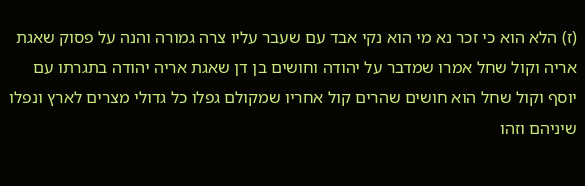(ז) הלא הוא כי זכר נא מי הוא נקי אבד עם שעבר עליו צרה גמורה והנה על פסוק שאגת אריה וקול שחל אמרו שמדבר על יהודה וחושים בן דן שאגת אריה יהודה בתגרתו עם יוסף וקול שחל הוא חושים שהרים קול אחריו שמקולם גפלו כל גדולי מצרים לארץ ונפלו שיניהם וזהו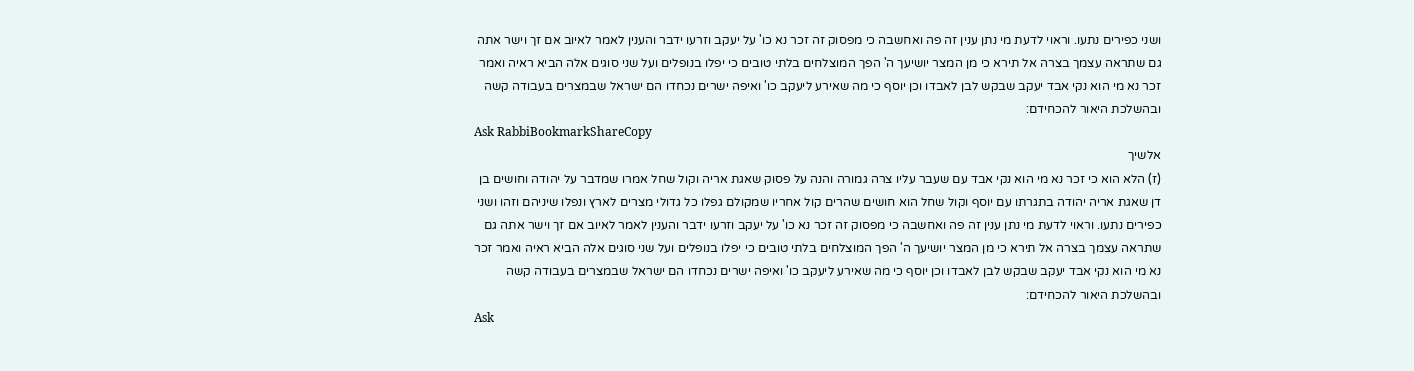ושני כפירים נתעו. וראוי לדעת מי נתן ענין זה פה ואחשבה כי מפסוק זה זכר נא כו' על יעקב וזרעו ידבר והענין לאמר לאיוב אם זך וישר אתה גם שתראה עצמך בצרה אל תירא כי מן המצר יושיעך ה' הפך המוצלחים בלתי טובים כי יפלו בנופלים ועל שני סוגים אלה הביא ראיה ואמר זכר נא מי הוא נקי אבד יעקב שבקש לבן לאבדו וכן יוסף כי מה שאירע ליעקב כו' ואיפה ישרים נכחדו הם ישראל שבמצרים בעבודה קשה ובהשלכת היאור להכחידם:
Ask RabbiBookmarkShareCopy
אלשיך
(ז) הלא הוא כי זכר נא מי הוא נקי אבד עם שעבר עליו צרה גמורה והנה על פסוק שאגת אריה וקול שחל אמרו שמדבר על יהודה וחושים בן דן שאגת אריה יהודה בתגרתו עם יוסף וקול שחל הוא חושים שהרים קול אחריו שמקולם גפלו כל גדולי מצרים לארץ ונפלו שיניהם וזהו ושני כפירים נתעו. וראוי לדעת מי נתן ענין זה פה ואחשבה כי מפסוק זה זכר נא כו' על יעקב וזרעו ידבר והענין לאמר לאיוב אם זך וישר אתה גם שתראה עצמך בצרה אל תירא כי מן המצר יושיעך ה' הפך המוצלחים בלתי טובים כי יפלו בנופלים ועל שני סוגים אלה הביא ראיה ואמר זכר נא מי הוא נקי אבד יעקב שבקש לבן לאבדו וכן יוסף כי מה שאירע ליעקב כו' ואיפה ישרים נכחדו הם ישראל שבמצרים בעבודה קשה ובהשלכת היאור להכחידם:
Ask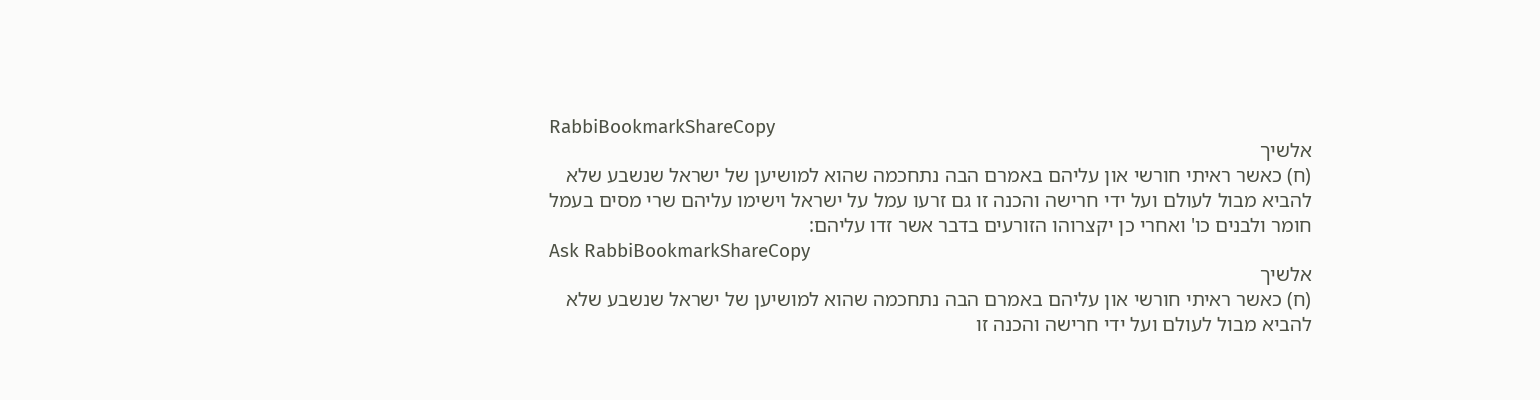RabbiBookmarkShareCopy
אלשיך
(ח) כאשר ראיתי חורשי און עליהם באמרם הבה נתחכמה שהוא למושיען של ישראל שנשבע שלא להביא מבול לעולם ועל ידי חרישה והכנה זו גם זרעו עמל על ישראל וישימו עליהם שרי מסים בעמל חומר ולבנים כו' ואחרי כן יקצרוהו הזורעים בדבר אשר זדו עליהם:
Ask RabbiBookmarkShareCopy
אלשיך
(ח) כאשר ראיתי חורשי און עליהם באמרם הבה נתחכמה שהוא למושיען של ישראל שנשבע שלא להביא מבול לעולם ועל ידי חרישה והכנה זו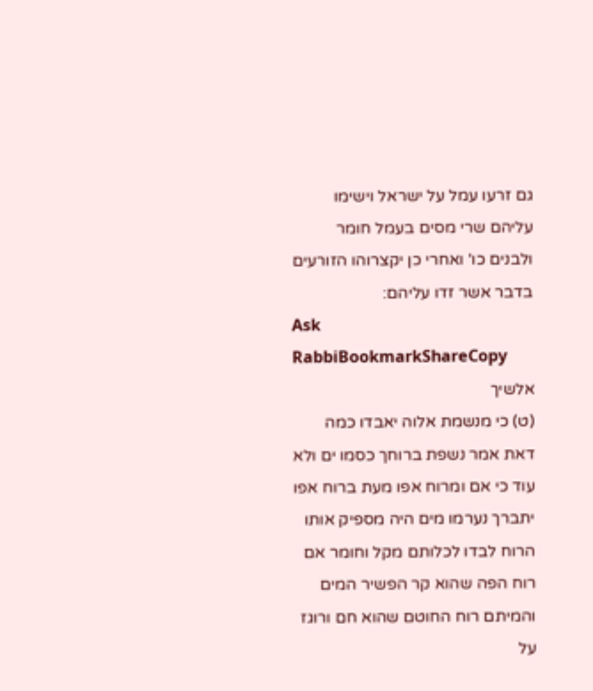גם זרעו עמל על ישראל וישימו עליהם שרי מסים בעמל חומר ולבנים כו' ואחרי כן יקצרוהו הזורעים בדבר אשר זדו עליהם:
Ask RabbiBookmarkShareCopy
אלשיך
(ט) כי מנשמת אלוה יאבדו כמה דאת אמר נשפת ברוחך כסמו ים ולא עוד כי אם ומרוח אפו מעת ברוח אפו יתברך נערמו מים היה מספיק אותו הרוח לבדו לכלותם מקל וחומר אם רוח הפה שהוא קר הפשיר המים והמיתם רוח החוטם שהוא חם ורוגז על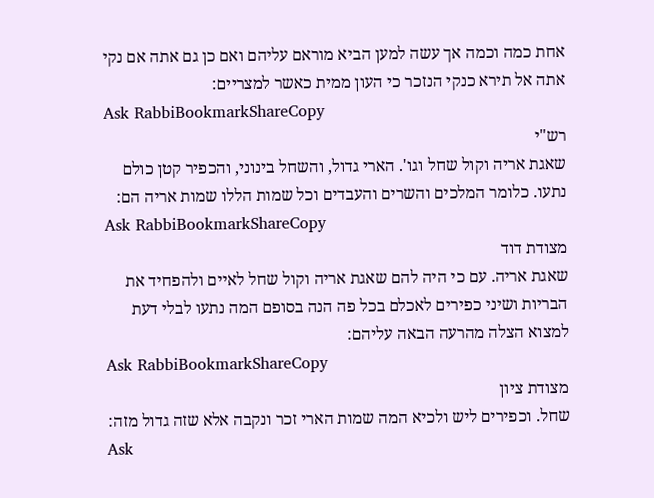אחת כמה וכמה אך עשה למען הביא מוראם עליהם ואם כן גם אתה אם נקי אתה אל תירא כנקי הנזכר כי העון ממית כאשר למצריים:
Ask RabbiBookmarkShareCopy
רש"י
שאגת אריה וקול שחל וגו'. הארי גדול, והשחל בינוני, והכפיר קטן כולם נתעו. כלומר המלכים והשרים והעבדים וכל שמות הללו שמות אריה הם:
Ask RabbiBookmarkShareCopy
מצודת דוד
שאגת אריה. עם כי היה להם שאגת אריה וקול שחל לאיים ולהפחיד את הבריות ושיני כפירים לאכלם בכל פה הנה בסופם המה נתעו לבלי דעת למצוא הצלה מהרעה הבאה עליהם:
Ask RabbiBookmarkShareCopy
מצודת ציון
שחל. וכפירים ליש ולכיא המה שמות הארי זכר ונקבה אלא שזה גדול מזה:
Ask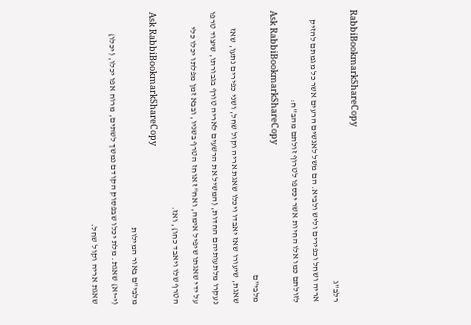RabbiBookmarkShareCopy
רלב"ג
אריה ושחל וכפירים וליש ולביא. הם משל לאנשים הרעים אשר כל מגמתם להזיק לזולתם כמו אלו החיות אשר יכספו לטרוף זולתם מהב''ח:
Ask RabbiBookmarkShareCopy
מלבי"ם
שאגת, שיעורו שאז יאבדו ויכלו שאגת אריה וקול שחל, ושני כפירים נתעו, שאז נעקרו מלתעותיהם החדות, (המשיל את הרשעים לאריה טורף בגבורתו, שיצוד טרפו על ידי שאגתו שיפיל אימה, ואח"ז אוחז הטרף בשניו, ובבא זמן מפלתו יכלו כלי הטרף שלו ויאבד כחו), ואז.
Ask RabbiBookmarkShareCopy
מלבי"ם באור המילות
(י-יא) שאגת. מלת יכלו שבפסוק הקודם נמשך לשתים, מרוח אפו יכלו, (יכלו) שאגת אריה וקול שחל.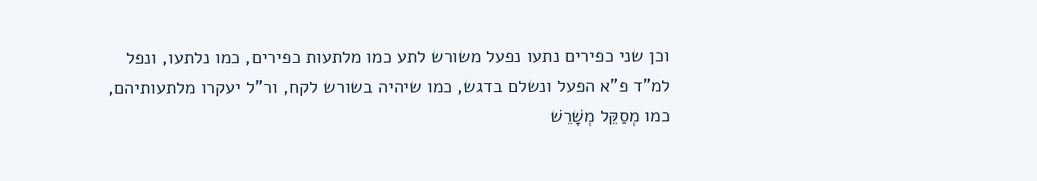וכן שני כפירים נתעו נפעל משורש לתע כמו מלתעות כפירים, כמו נלתעו, ונפל למ"ד פ"א הפעל ונשלם בדגש, כמו שיהיה בשורש לקח, ור"ל יעקרו מלתעותיהם, כמו מְסַקֵּל מְשָׁרֵשׁ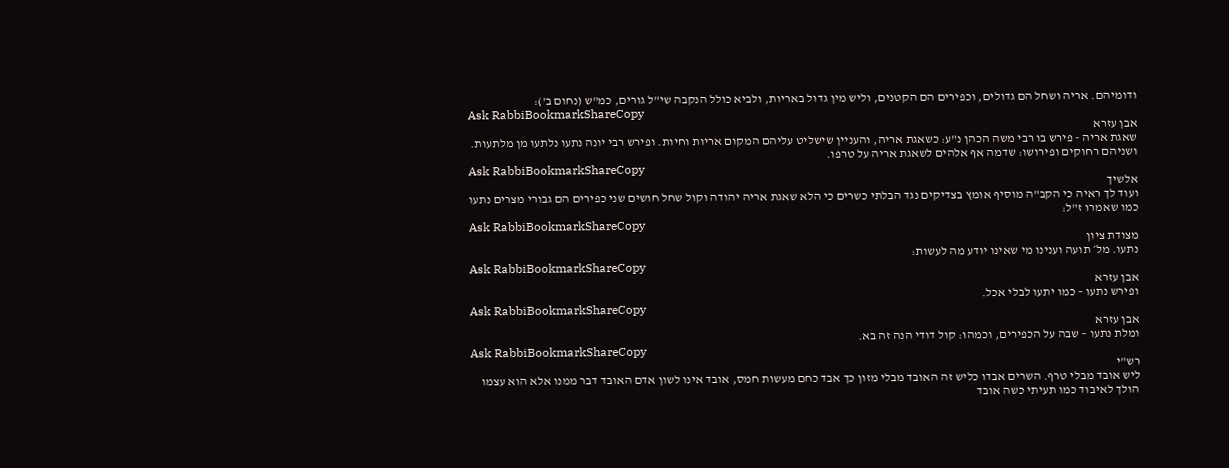ודומיהם. אריה ושחל הם גדולים, וכפירים הם הקטנים, וליש מין גדול באריות, ולביא כולל הנקבה שי"ל גורים, כמ"ש (נחום ב'):
Ask RabbiBookmarkShareCopy
אבן עזרא
שאגת אריה - פירש בו רבי משה הכהן נ"ע: כשאגת אריה, והעניין שישליט עליהם המקום אריות וחיות. ופירש רבי יונה נתעו נלתעו מן מלתעות. ושניהם רחוקים ופירושו: שדמה אף אלהים לשאגת אריה על טרפו.
Ask RabbiBookmarkShareCopy
אלשיך
ועוד לך ראיה כי הקב"ה מוסיף אומץ בצדיקים נגד הבלתי כשרים כי הלא שאגת אריה יהודה וקול שחל חושים שני כפירים הם גבורי מצרים נתעו כמו שאמרו ז"ל:
Ask RabbiBookmarkShareCopy
מצודת ציון
נתעו. מל׳ תועה וענינו מי שאינו יודע מה לעשות:
Ask RabbiBookmarkShareCopy
אבן עזרא
ופירש נתעו – כמו יתעו לבלי אכל.
Ask RabbiBookmarkShareCopy
אבן עזרא
ומלת נתעו – שבה על הכפירים, וכמהו: קול דודי הנה זה בא.
Ask RabbiBookmarkShareCopy
רש"י
ליש אובד מבלי טרף. השרים אבדו כליש זה האובד מבלי מזון כך אבד כחם מעשות חמס, אובד אינו לשון אדם האובד דבר ממנו אלא הוא עצמו הולך לאיבוד כמו תעיתי כשה אובד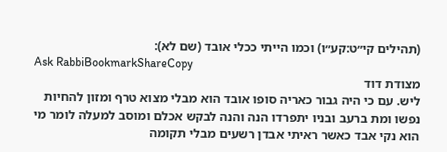(תהילים קי״ט:קע״ו) וכמו הייתי ככלי אובד (שם לא):
Ask RabbiBookmarkShareCopy
מצודת דוד
ליש. עם כי היה גבור כאריה סופו אובד הוא מבלי מצוא טרף ומזון להחיות נפשו ומת ברעב ובניו יתפרדו הנה והנה לבקש אכלם ומוסב למעלה לומר מי הוא נקי אבד כאשר ראיתי אבדן רשעים מבלי תקומה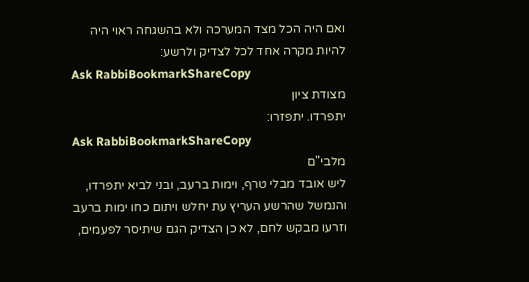ואם היה הכל מצד המערכה ולא בהשגחה ראוי היה להיות מקרה אחד לכל לצדיק ולרשע:
Ask RabbiBookmarkShareCopy
מצודת ציון
יתפרדו. יתפזרו:
Ask RabbiBookmarkShareCopy
מלבי"ם
ליש אובד מבלי טרף, וימות ברעב, ובני לביא יתפרדו, והנמשל שהרשע העריץ עת יחלש ויתום כחו ימות ברעב וזרעו מבקש לחם, לא כן הצדיק הגם שיתיסר לפעמים,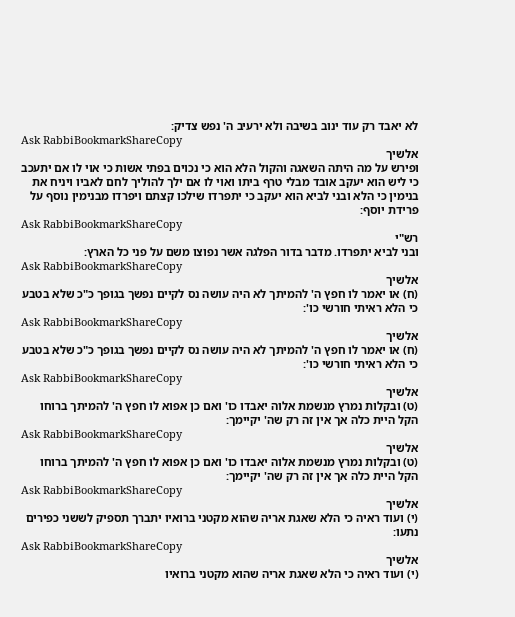לא יאבד רק עוד ינוב בשיבה ולא ירעיב ה' נפש צדיק:
Ask RabbiBookmarkShareCopy
אלשיך
ופירש על מה היתה השאגה והקול הלא הוא כי נכוים בפתי אשות כי אוי לו אם יתעכב כי ליש הוא יעקב אובד מבלי טרף ביתו ואוי לו אם ילך להוליך לחם לאביו ויניח את בנימין כי הלא ובני לביא הוא יעקב כי יתפרדו שילכו קצתם ויפרדו מבנימין נוסף על פרידת יוסף:
Ask RabbiBookmarkShareCopy
רש"י
ובני לביא יתפרדו. מדבר בדור הפלגה אשר נפוצו משם על פני כל הארץ:
Ask RabbiBookmarkShareCopy
אלשיך
(ח) או יאמר לו חפץ ה' להמיתך לא היה עושה נס לקיים נפשך בגופך כ"כ שלא בטבע כי הלא ראיתי חורשי כו':
Ask RabbiBookmarkShareCopy
אלשיך
(ח) או יאמר לו חפץ ה' להמיתך לא היה עושה נס לקיים נפשך בגופך כ"כ שלא בטבע כי הלא ראיתי חורשי כו':
Ask RabbiBookmarkShareCopy
אלשיך
(ט) ובקלות נמרץ מנשמת אלוה יאבדו כו' ואם כן אפוא לו חפץ ה' להמיתך ברוחו הקל היית כלה אך אין זה רק שה' יקיימך:
Ask RabbiBookmarkShareCopy
אלשיך
(ט) ובקלות נמרץ מנשמת אלוה יאבדו כו' ואם כן אפוא לו חפץ ה' להמיתך ברוחו הקל היית כלה אך אין זה רק שה' יקיימך:
Ask RabbiBookmarkShareCopy
אלשיך
(י) ועוד ראיה כי הלא שאגת אריה שהוא מקטני ברואיו יתברך תספיק לששני כפירים נתעו:
Ask RabbiBookmarkShareCopy
אלשיך
(י) ועוד ראיה כי הלא שאגת אריה שהוא מקטני ברואיו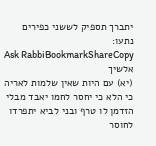יתברך תספיק לששני כפירים נתעו:
Ask RabbiBookmarkShareCopy
אלשיך
(יא) עם היות שאין שלמות לאריה כי הלא כי יחסר לחמו יאבד מבלי הזדמן לו טרף ובני לביא יתפרדו לחוסר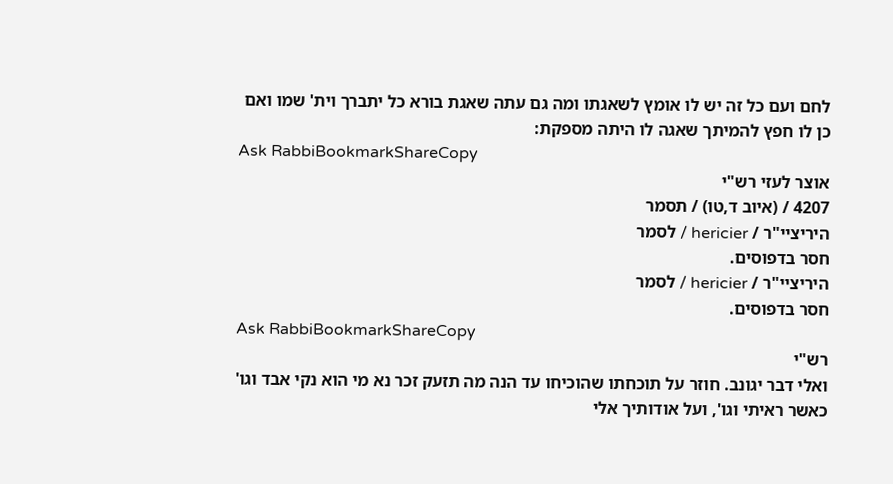לחם ועם כל זה יש לו אומץ לשאגתו ומה גם עתה שאגת בורא כל יתברך וית' שמו ואם כן לו חפץ להמיתך שאגה לו היתה מספקת:
Ask RabbiBookmarkShareCopy
אוצר לעזי רש"י
4207 / (איוב ד,טו) / תסמר
היריציי"ר / hericier / לסמר
חסר בדפוסים.
היריציי"ר / hericier / לסמר
חסר בדפוסים.
Ask RabbiBookmarkShareCopy
רש"י
ואלי דבר יגונב. חוזר על תוכחתו שהוכיחו עד הנה מה תזעק זכר נא מי הוא נקי אבד וגו' כאשר ראיתי וגו', ועל אודותיך אלי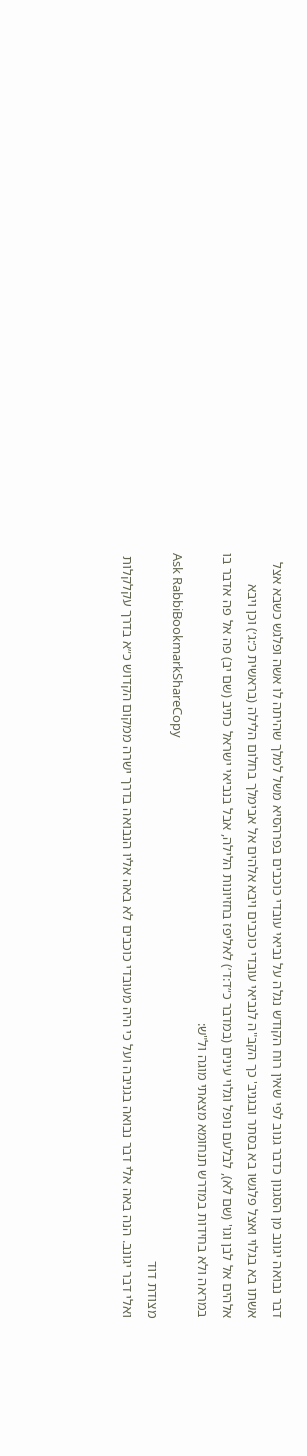דבר נבואה יגונב מן הסגנון כדבר גנוב לפי שאין רוח הקודש נגלה על נביאי עובדי כוכבים בפרהסיא משל למלך שהיתה לו אשה ופלגש כשבא אצל אשתו בא בגלוי ואצל פלגשו בא בסתר ובגניב' כך הקב"ה לנביאי עובדי כוכבים ויבא אלהים אל אבימלך בחלום הלילה (בראשית כ׳:ג׳) וכן ויבא אלהים אל לבן וגו' (שם לא), לבלעם נופל וגלוי עינים (במדבר כ״ד:ד׳) לאליפז בחזיונות הלילה, אבל בנביאי ישראל כתיב (שם יב) פה אל פה אדבר בו במראה ולא בחידות במדרש תנחומא מצאתי מוגה ול"ש:
Ask RabbiBookmarkShareCopy
מצודת דוד
ואלי דבר יגונב. הנה באה אלי דבר נבואה בגניבה ועל כי היה מעובדי כוכבים לא באה אליו הנבואה בדרך ישרה ממקום הקדוש כ״א בדרך עקלקלות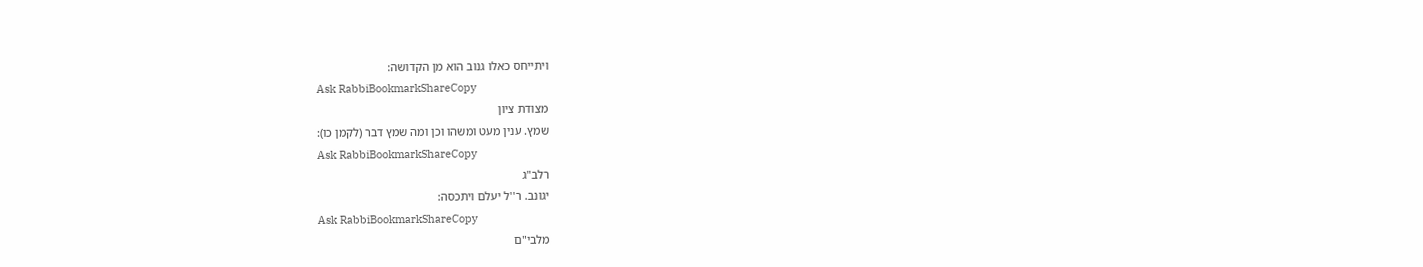ויתייחס כאלו גנוב הוא מן הקדושה:
Ask RabbiBookmarkShareCopy
מצודת ציון
שמץ. ענין מעט ומשהו וכן ומה שמץ דבר (לקמן כו):
Ask RabbiBookmarkShareCopy
רלב"ג
יגונב. ר''ל יעלם ויתכסה:
Ask RabbiBookmarkShareCopy
מלבי"ם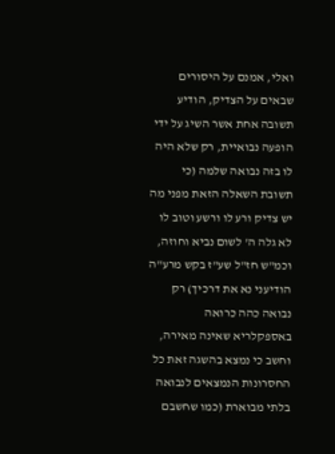ואלי, אמנם על היסורים שבאים על הצדיק, הודיע תשובה אחת אשר השיג על ידי הופעה נבואיית, רק שלא היה לו בזה נבואה שלמה (כי תשובת השאלה הזאת מפני מה יש צדיק ורע לו ורשע וטוב לו לא גלה ה' לשום נביא וחוזה, וכמ"ש חז"ל שע"ז בקש מרע"ה הודיעני נא את דרכיך) רק נבואה כהה כרואה באספקלריא שאינה מאירה, וחשב כי נמצא בהשגה זאת כל החסרונות הנמצאים לנבואה בלתי מבוארת (כמו שחשבם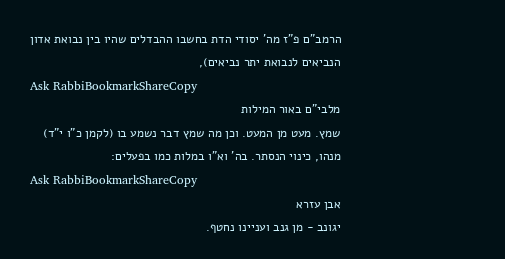הרמב"ם פ"ז מה' יסודי הדת בחשבו ההבדלים שהיו בין נבואת אדון הנביאים לנבואת יתר נביאים),
Ask RabbiBookmarkShareCopy
מלבי"ם באור המילות
שמץ. מעט מן המעט. וכן מה שמץ דבר נשמע בו (לקמן כ"ו י"ד) מנהו, כינוי הנסתר. בה' וא"ו במלות כמו בפעלים:
Ask RabbiBookmarkShareCopy
אבן עזרא
יגונב - מן גנב ועניינו נחטף.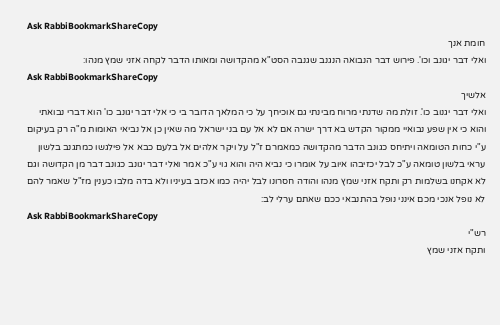Ask RabbiBookmarkShareCopy
חומת אנך
ואלי דבר יגונב וכו'. פירוש דבר הנבואה הנגנב שגנבה הסט"א מהקדושה ומאותו הדבר לקחה אזני שמץ מנהו:
Ask RabbiBookmarkShareCopy
אלשיך
ואלי דבר יגנוב כו'. זולת מה שדנתי מרוח מבינתי גם אוכיחך על כי המלאך הדובר בי כי אלי דבר יגונב כו' הוא דברי נבואתי והוא כי אין שפע נבואיי ממקור הקדש בא דרך ישרה אם לא אל עם בני ישראל מה שאין כן אל נביאי האומות מ"ה רק בעיקום ע"י כחות הטומאה ויתיחס כגונב הדבר מהקדושה כמאמרם ז"ל על ויקר אלהים אל בלעם כבא אל פילגשו כמתגנב בלשון עראי בלשון טומאה ע"כ לבל יכזיבהו איוב על אומרו כי נביא היה והוא גוי ע"כ אמר ואלי דבר יגונב כגונב דבר מן הקדושה וגם לא אקחנו בשלמות רק ותקח אזני שמץ מנהו והודה חסרונו לבל יהיה כמו אכזב בעיניו ולא בדה מלבו כענין מז"ל שאמר להם לא נופל אנכי מכם אינני נופל בהתנבאי ככם שאתם ערלי לב:
Ask RabbiBookmarkShareCopy
רש"י
ותקח אזני שמץ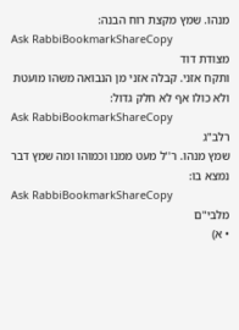מנהו. שמץ מקצת רוח הבנה:
Ask RabbiBookmarkShareCopy
מצודת דוד
ותקח אזני. קבלה אזני מן הנבואה משהו מועטת ולא כולו אף לא חלק גדול:
Ask RabbiBookmarkShareCopy
רלב"ג
שמץ מנהו. ר''ל מעט ממנו וכמוהו ומה שמץ דבר נמצא בו:
Ask RabbiBookmarkShareCopy
מלבי"ם
• א)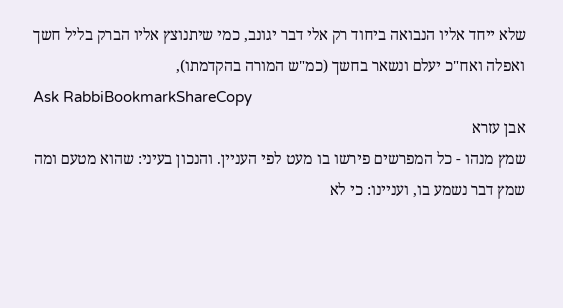שלא ייחד אליו הנבואה ביחוד רק אלי דבר יגונב, כמי שיתנוצץ אליו הברק בליל חשך ואפלה ואח"כ יעלם ונשאר בחשך (כמ"ש המורה בהקדמתו),
Ask RabbiBookmarkShareCopy
אבן עזרא
שמץ מנהו - כל המפרשים פירשו בו מעט לפי העניין. והנכון בעיני: שהוא מטעם ומה שמץ דבר נשמע בו, ועניינו: כי לא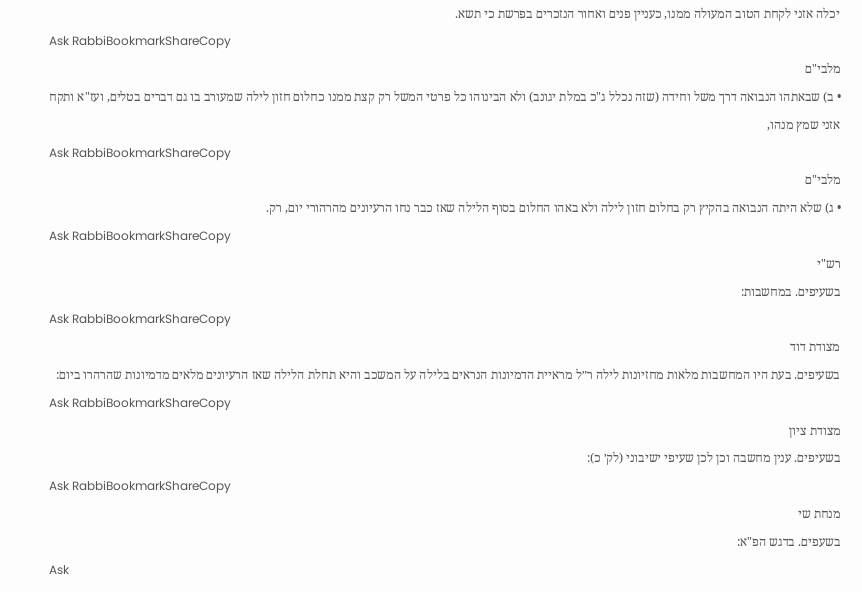יכלה אזני לקחת הטוב המעולה ממנו, כעניין פנים ואחור הנזכרים בפרשת כי תשא.
Ask RabbiBookmarkShareCopy
מלבי"ם
• ב) שבאתהו הנבואה דרך משל וחידה (שזה נכלל ג"כ במלת יגונב) ולא הבינוהו כל פרטי המשל רק קצת ממנו כחלום חזון לילה שמעורב בו גם דברים בטלים, ועז"א ותקח אזני שמץ מנהו,
Ask RabbiBookmarkShareCopy
מלבי"ם
• ג) שלא היתה הנבואה בהקיץ רק בחלום חזון לילה ולא באהו החלום בסוף הלילה שאז כבר נחו הרעיונים מהרהורי יום, רק.
Ask RabbiBookmarkShareCopy
רש"י
בשעיפים. במחשבות:
Ask RabbiBookmarkShareCopy
מצודת דוד
בשעיפים. בעת היו המחשבות מלאות מחזיונות לילה ר״ל מראיית הדמיונות הנראים בלילה על המשכב והיא תחלת הלילה שאז הרעיונים מלאים מדמיונות שהרהרו ביום:
Ask RabbiBookmarkShareCopy
מצודת ציון
בשעיפים. ענין מחשבה וכן לכן שעיפי ישיבוני (לק׳ כ):
Ask RabbiBookmarkShareCopy
מנחת שי
בשעפים. בדגש הפ"א:
Ask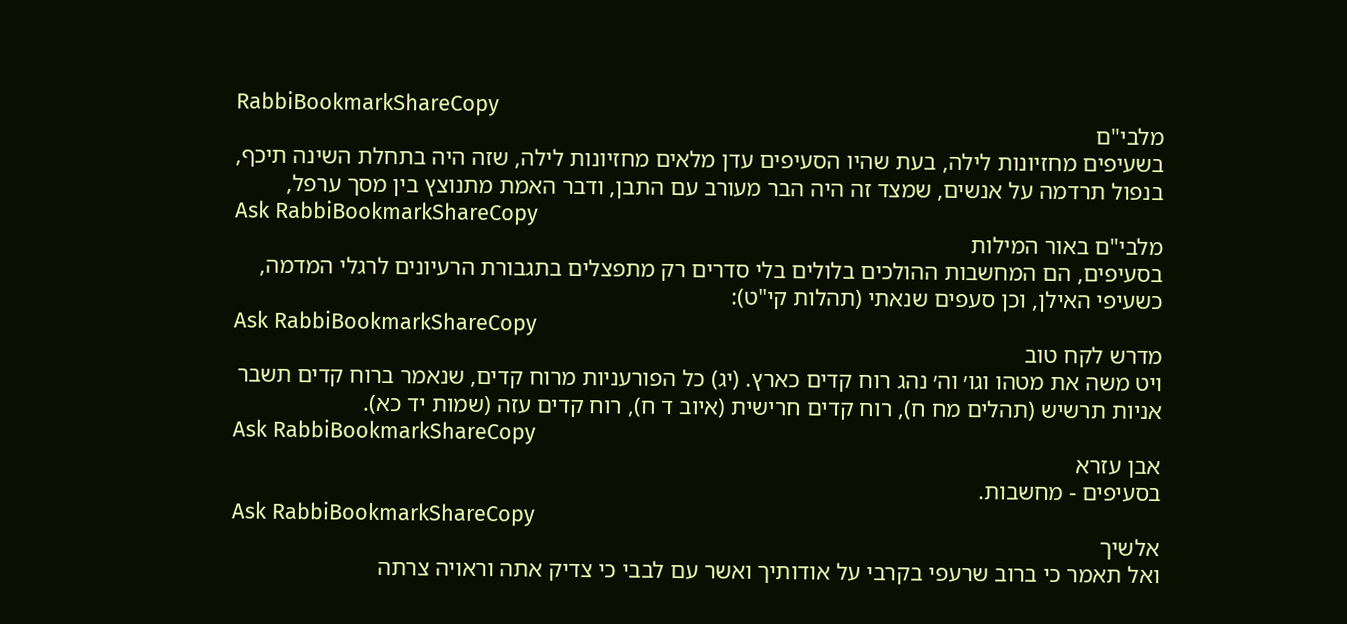RabbiBookmarkShareCopy
מלבי"ם
בשעיפים מחזיונות לילה, בעת שהיו הסעיפים עדן מלאים מחזיונות לילה, שזה היה בתחלת השינה תיכף, בנפול תרדמה על אנשים, שמצד זה היה הבר מעורב עם התבן, ודבר האמת מתנוצץ בין מסך ערפל,
Ask RabbiBookmarkShareCopy
מלבי"ם באור המילות
בסעיפים, הם המחשבות ההולכים בלולים בלי סדרים רק מתפצלים בתגבורת הרעיונים לרגלי המדמה, כשעיפי האילן, וכן סעפים שנאתי (תהלות קי"ט):
Ask RabbiBookmarkShareCopy
מדרש לקח טוב
ויט משה את מטהו וגו׳ וה׳ נהג רוח קדים כארץ. (יג) כל הפורעניות מרוח קדים, שנאמר ברוח קדים תשבר אניות תרשיש (תהלים מח ח), רוח קדים חרישית (איוב ד ח), רוח קדים עזה (שמות יד כא).
Ask RabbiBookmarkShareCopy
אבן עזרא
בסעיפים - מחשבות.
Ask RabbiBookmarkShareCopy
אלשיך
ואל תאמר כי ברוב שרעפי בקרבי על אודותיך ואשר עם לבבי כי צדיק אתה וראויה צרתה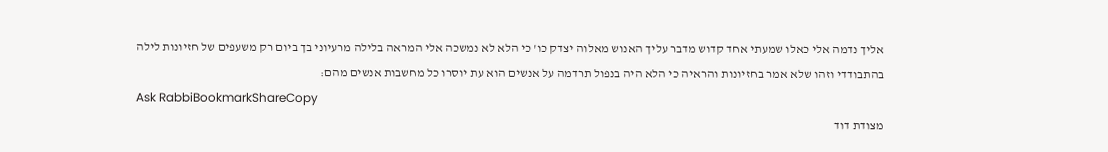אליך נדמה אלי כאלו שמעתי אחד קדוש מדבר עליך האנוש מאלוה יצדק כו' כי הלא לא נמשכה אלי המראה בלילה מרעיוני בך ביום רק משעפים של חזיונות לילה בהתבודדי וזהו שלא אמר בחזיונות והראיה כי הלא היה בנפול תרדמה על אנשים הוא עת יוסרו כל מחשבות אנשים מהם:
Ask RabbiBookmarkShareCopy
מצודת דוד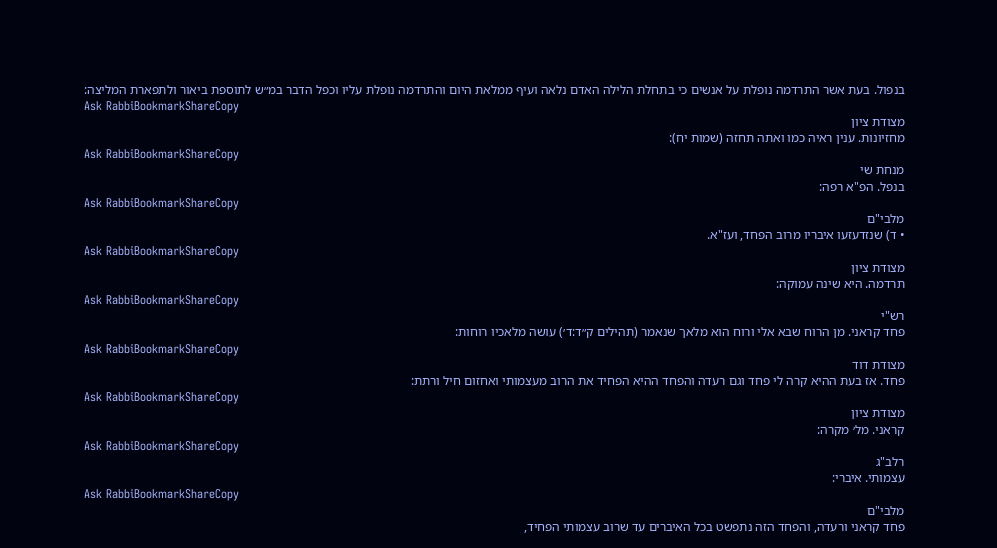בנפול. בעת אשר התרדמה נופלת על אנשים כי בתחלת הלילה האדם נלאה ועיף ממלאת היום והתרדמה נופלת עליו וכפל הדבר במ״ש לתוספת ביאור ולתפארת המליצה:
Ask RabbiBookmarkShareCopy
מצודת ציון
מחזיונות. ענין ראיה כמו ואתה תחזה (שמות יח):
Ask RabbiBookmarkShareCopy
מנחת שי
בנפל. הפ"א רפה:
Ask RabbiBookmarkShareCopy
מלבי"ם
• ד) שנזדעזעו איבריו מרוב הפחד, ועז"א.
Ask RabbiBookmarkShareCopy
מצודת ציון
תרדמה. היא שינה עמוקה:
Ask RabbiBookmarkShareCopy
רש"י
פחד קראני. מן הרוח שבא אלי ורוח הוא מלאך שנאמר (תהילים ק״ד:ד׳) עושה מלאכיו רוחות:
Ask RabbiBookmarkShareCopy
מצודת דוד
פחד. אז בעת ההיא קרה לי פחד וגם רעדה והפחד ההיא הפחיד את הרוב מעצמותי ואחזום חיל ורתת:
Ask RabbiBookmarkShareCopy
מצודת ציון
קראני. מל׳ מקרה:
Ask RabbiBookmarkShareCopy
רלב"ג
עצמותי. איברי:
Ask RabbiBookmarkShareCopy
מלבי"ם
פחד קראני ורעדה, והפחד הזה נתפשט בכל האיברים עד שרוב עצמותי הפחיד,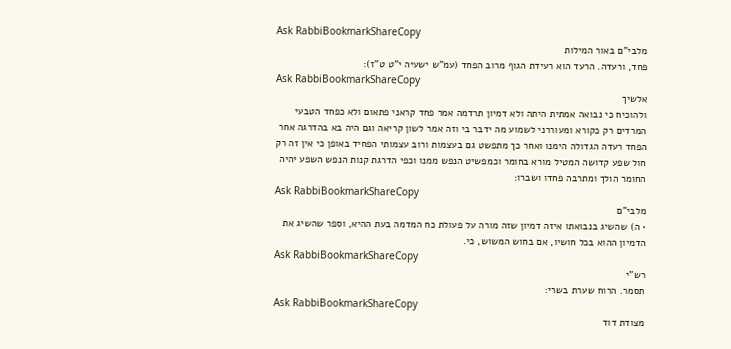Ask RabbiBookmarkShareCopy
מלבי"ם באור המילות
פחד, ורעדה. הרעד הוא רעידת הגוף מרוב הפחד (עמ"ש ישעיה י"ט ט"ז):
Ask RabbiBookmarkShareCopy
אלשיך
ולהוכיח כי נבואה אמתית היתה ולא דמיון תרדמה אמר פחד קראני פתאום ולא כפחד הטבעי המרדים רק כקורא ומעוררני לשמוע מה ידבר בי וזה אמר לשון קריאה וגם היה בא בהדרגה אחר הפחד רעדה הגדולה הימנו ואחר כך מתפשט גם בעצמות ורוב עצמותי הפחיד באופן כי אין זה רק חול שפע קדושה המטיל מורא בחומר וכמפשיט הנפש ממנו וכפי הדרגת קנות הנפש השפע יהיה החומר הולך ומתרבה פחדו ושברו:
Ask RabbiBookmarkShareCopy
מלבי"ם
• ה) שהשיג בנבואתו איזה דמיון שזה מורה על פעולת כח המדמה בעת ההיא, וספר שהשיג את הדמיון ההוא בכל חושיו, אם בחוש המשוש, כי.
Ask RabbiBookmarkShareCopy
רש"י
תסמר. הרוח שערת בשרי:
Ask RabbiBookmarkShareCopy
מצודת דוד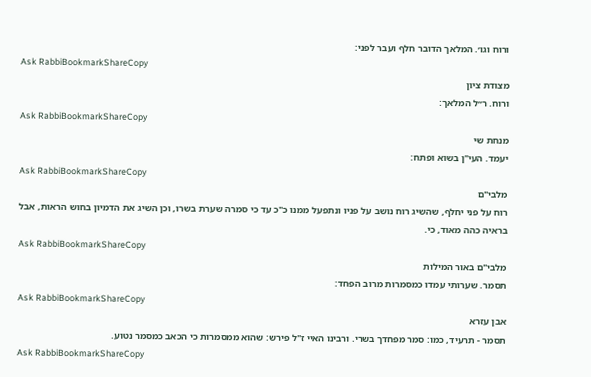ורוח וגו׳. המלאך הדובר חלף ועבר לפני:
Ask RabbiBookmarkShareCopy
מצודת ציון
ורוח. ר״ל המלאך:
Ask RabbiBookmarkShareCopy
מנחת שי
יעמד. העי"ן בשוא ופתח:
Ask RabbiBookmarkShareCopy
מלבי"ם
רוח על פני יחלף, שהשיג רוח נושב על פניו ונתפעל ממנו כ"כ עד כי סמרה שערת בשרו, וכן השיג את הדמיון בחוש הראות, אבל בראיה כהה מאוד, כי.
Ask RabbiBookmarkShareCopy
מלבי"ם באור המילות
תסמר. שערותי עמדו כמסמרות מרוב הפחד:
Ask RabbiBookmarkShareCopy
אבן עזרא
תסמר - תרעיד, כמו: סמר מפחדך בשרי. ורבינו האיי ז"ל פירש: שהוא ממסמרות כי הכאב כמסמר נטוע.
Ask RabbiBookmarkShareCopy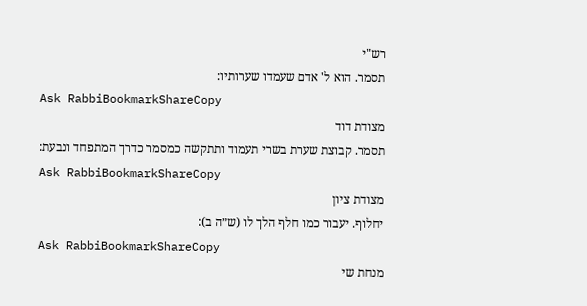רש"י
תסמר. הוא ל' אדם שעמדו שערותיו:
Ask RabbiBookmarkShareCopy
מצודת דוד
תסמר. קבוצת שערת בשרי תעמוד ותתקשה כמסמר כדרך המתפחד ונבעת:
Ask RabbiBookmarkShareCopy
מצודת ציון
יחלוף. יעבור כמו חלף הלך לו (ש״ה ב):
Ask RabbiBookmarkShareCopy
מנחת שי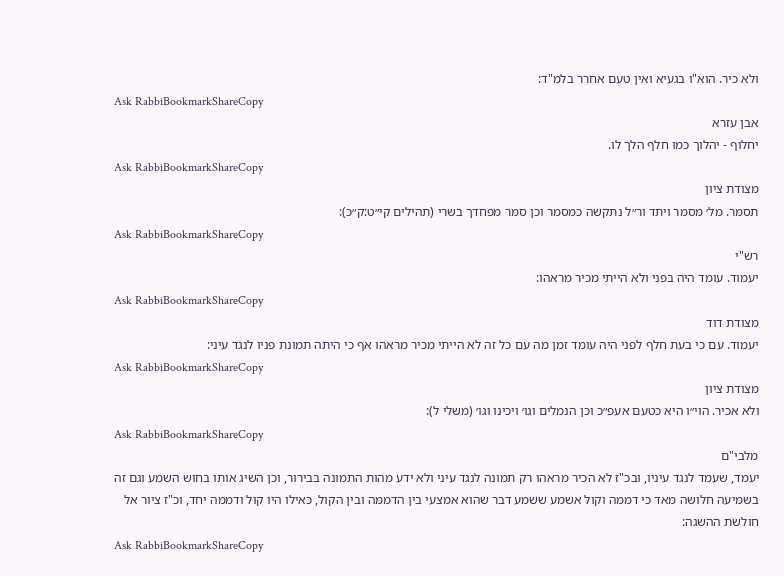ולא כיר. הוא"ו בגעיא ואין טעם אחרר בלמ"ד:
Ask RabbiBookmarkShareCopy
אבן עזרא
יחלוף - יהלוך כמו חלף הלך לו.
Ask RabbiBookmarkShareCopy
מצודת ציון
תסמר. מל׳ מסמר ויתד ור״ל נתקשה כמסמר וכן סמר מפחדך בשרי (תהילים קי״ט:ק״כ):
Ask RabbiBookmarkShareCopy
רש"י
יעמוד. עומד היה בפני ולא הייתי מכיר מראהו:
Ask RabbiBookmarkShareCopy
מצודת דוד
יעמוד. עם כי בעת חלף לפני היה עומד זמן מה עם כל זה לא הייתי מכיר מראהו אף כי היתה תמונת פניו לנגד עיני:
Ask RabbiBookmarkShareCopy
מצודת ציון
ולא אכיר. הוי״ו היא כטעם אעפ״כ וכן הנמלים וגו׳ ויכינו וגו׳ (משלי ל):
Ask RabbiBookmarkShareCopy
מלבי"ם
יעמד, שעמד לנגד עיניו, ובכ"ז לא הכיר מראהו רק תמונה לנגד עיני ולא ידע מהות התמונה בבירור, וכן השיג אותו בחוש השמע וגם זה בשמיעה חלושה מאד כי דממה וקול אשמע ששמע דבר שהוא אמצעי בין הדממה ובין הקול, כאילו היו קול ודממה יחד, וכ"ז ציור אל חולשת ההשגה:
Ask RabbiBookmarkShareCopy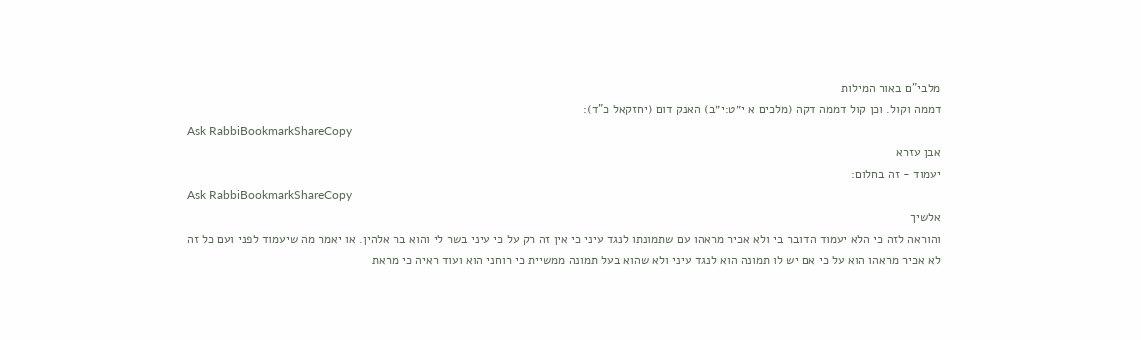מלבי"ם באור המילות
דממה וקול. וכן קול דממה דקה (מלכים א י״ט:י״ב) האנק דום (יחזקאל כ"ד):
Ask RabbiBookmarkShareCopy
אבן עזרא
יעמוד - זה בחלום:
Ask RabbiBookmarkShareCopy
אלשיך
והוראה לזה כי הלא יעמוד הדובר בי ולא אכיר מראהו עם שתמונתו לנגד עיני כי אין זה רק על כי עיני בשר לי והוא בר אלהין. או יאמר מה שיעמוד לפני ועם כל זה לא אכיר מראהו הוא על כי אם יש לו תמונה הוא לנגד עיני ולא שהוא בעל תמונה ממשיית כי רוחני הוא ועוד ראיה כי מראת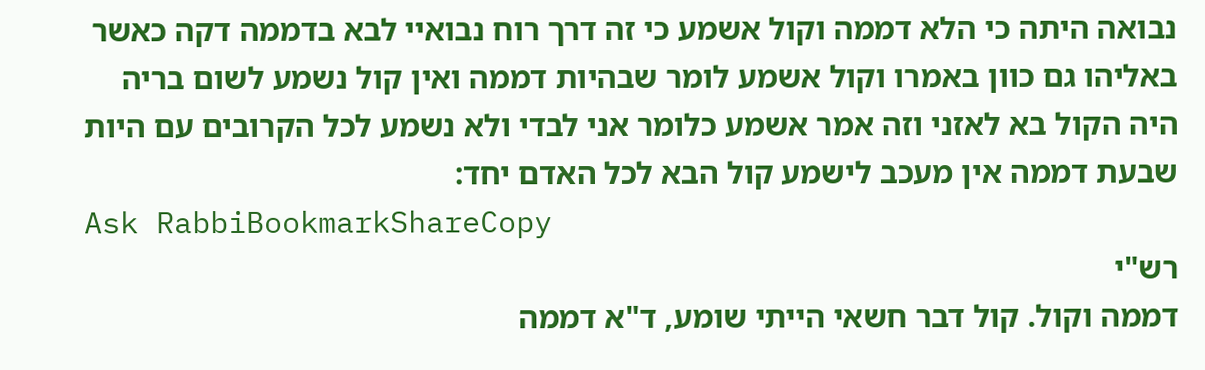נבואה היתה כי הלא דממה וקול אשמע כי זה דרך רוח נבואיי לבא בדממה דקה כאשר באליהו גם כוון באמרו וקול אשמע לומר שבהיות דממה ואין קול נשמע לשום בריה היה הקול בא לאזני וזה אמר אשמע כלומר אני לבדי ולא נשמע לכל הקרובים עם היות שבעת דממה אין מעכב לישמע קול הבא לכל האדם יחד:
Ask RabbiBookmarkShareCopy
רש"י
דממה וקול. קול דבר חשאי הייתי שומע, ד"א דממה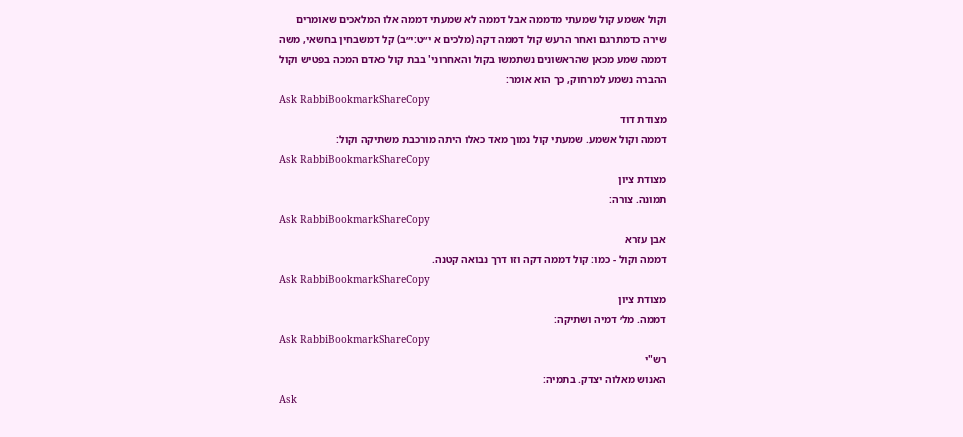וקול אשמע קול שמעתי מדממה אבל דממה לא שמעתי דממה אלו המלאכים שאומרים שירה כדמתרגם ואחר הרעש קול דממה דקה (מלכים א י״ט:י״ב) קל דמשבחין בחשאי, משה דממה שמע מכאן שהראשונים נשתמשו בקול והאחרוני' בבת קול כאדם המכה בפטיש וקול ההברה נשמע למרחוק, כך הוא אומר:
Ask RabbiBookmarkShareCopy
מצודת דוד
דממה וקול אשמע. שמעתי קול נמוך מאד כאלו היתה מורכבת משתיקה וקול:
Ask RabbiBookmarkShareCopy
מצודת ציון
תמונה. צורה:
Ask RabbiBookmarkShareCopy
אבן עזרא
דממה וקול - כמו: קול דממה דקה וזו דרך נבואה קטנה.
Ask RabbiBookmarkShareCopy
מצודת ציון
דממה. מל׳ דמיה ושתיקה:
Ask RabbiBookmarkShareCopy
רש"י
האנוש מאלוה יצדק. בתמיה:
Ask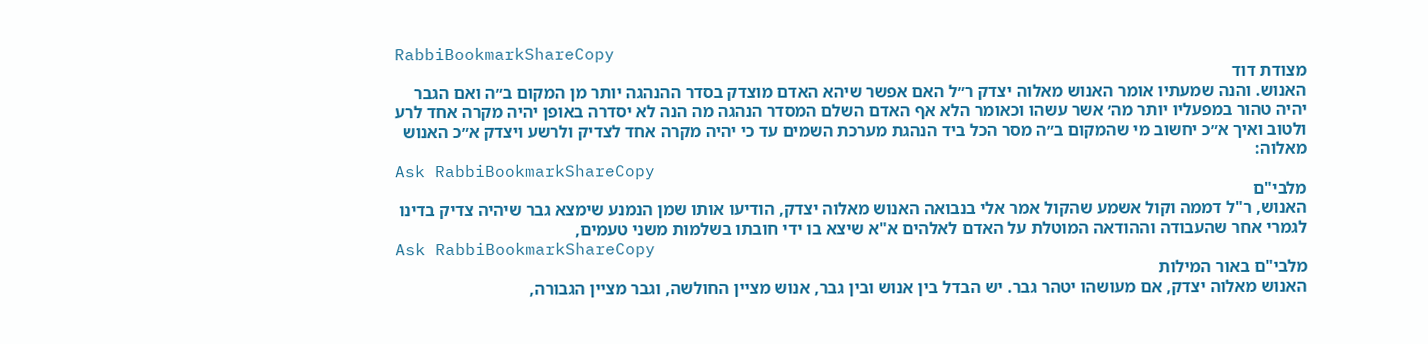RabbiBookmarkShareCopy
מצודת דוד
האנוש. והנה שמעתיו אומר האנוש מאלוה יצדק ר״ל האם אפשר שיהא האדם מוצדק בסדר ההנהגה יותר מן המקום ב״ה ואם הגבר יהיה טהור במפעליו יותר מה׳ אשר עשהו וכאומר הלא אף האדם השלם המסדר הנהגה מה הנה לא יסדרה באופן יהיה מקרה אחד לרע ולטוב ואיך א״כ יחשוב מי שהמקום ב״ה מסר הכל ביד הנהגת מערכת השמים עד כי יהיה מקרה אחד לצדיק ולרשע ויצדק א״כ האנוש מאלוה:
Ask RabbiBookmarkShareCopy
מלבי"ם
האנוש, ר"ל דממה וקול אשמע שהקול אמר אלי בנבואה האנוש מאלוה יצדק, הודיעו אותו שמן הנמנע שימצא גבר שיהיה צדיק בדינו לגמרי אחר שהעבודה וההודאה המוטלת על האדם לאלהים א"א שיצא בו ידי חובתו בשלמות משני טעמים,
Ask RabbiBookmarkShareCopy
מלבי"ם באור המילות
האנוש מאלוה יצדק, אם מעושהו יטהר גבר. יש הבדל בין אנוש ובין גבר, אנוש מציין החולשה, וגבר מציין הגבורה,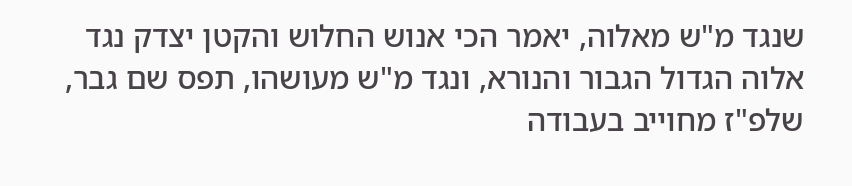שנגד מ"ש מאלוה, יאמר הכי אנוש החלוש והקטן יצדק נגד אלוה הגדול הגבור והנורא, ונגד מ"ש מעושהו, תפס שם גבר, שלפ"ז מחוייב בעבודה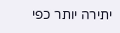יתירה יותר כפי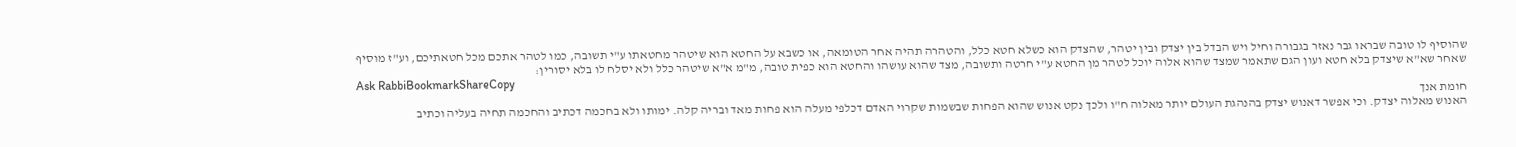שהוסיף לו טובה שבראו גבר נאזר בגבורה וחיל ויש הבדל בין יצדק ובין יטהר, שהצדק הוא כשלא חטא כלל, והטהרה תהיה אחר הטומאה, או כשבא על החטא הוא שיטהר מחטאתו ע"י תשובה, כמו לטהר אתכם מכל חטאתיכם, וע"ז מוסיף שאחר שא"א שיצדק בלא חטא ועון הגם שתאמר שמצד שהוא אלוה יוכל לטהר מן החטא ע"י חרטה ותשובה, מצד שהוא עושהו והחטא הוא כפית טובה, מ"מ א"א שיטהר כלל ולא יסלח לו בלא יסורין:
Ask RabbiBookmarkShareCopy
חומת אנך
האנוש מאלוה יצדק. וכי אפשר דאנוש יצדק בהנהגת העולם יותר מאלוה ח"ו ולכך נקט אנוש שהוא הפחות שבשמות שקרוי האדם דכלפי מעלה הוא פחות מאד ובריה קלה. ימותו ולא בחכמה דכתיב והחכמה תחיה בעליה וכתיב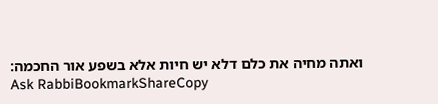ואתה מחיה את כלם דלא יש חיות אלא בשפע אור החכמה:
Ask RabbiBookmarkShareCopy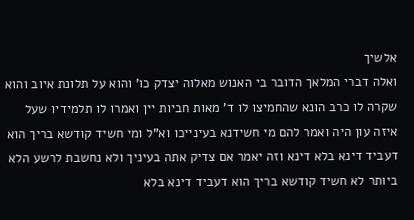אלשיך
ואלה דברי המלאך הדובר בי האנוש מאלוה יצדק כו' והוא על תלונת איוב והוא שקרה לו כרב הונא שהחמיצו לו ד' מאות חביות יין ואמרו לו תלמידיו שעל איזה עון היה ואמר להם מי חשידנא בעינייכו וא"ל ומי חשיד קודשא בריך הוא דעביד דינא בלא דינא וזה יאמר אם צדיק אתה בעיניך ולא נחשבת לרשע הלא ביותר לא חשיד קודשא בריך הוא דעביד דינא בלא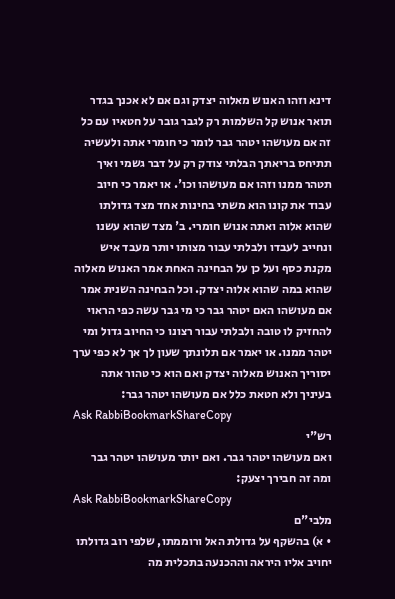דינא וזהו האנוש מאלוה יצדק וגם אם לא אכנך בגדר תואר אנוש קל השלמות רק לגבר גובר על חטאיו עם כל זה אם מעושהו יטהר גבר לומר כי חומרי אתה ולעשיה תתיחס בריאתך הבלתי צודק רק על דבר גשמי ואיך תטהר ממנו וזהו אם מעושהו וכו'. או יאמר כי חיוב עבוד את קונו הוא משתי בחינות אחד מצד גדולתו שהוא אלוה ואתה אנוש חומרי. ב' מצד שהוא עשנו ונחייב לעבדו ולבלתי עבור מצותו יותר מעבד איש מקנת כסף ועל כן על הבחינה האחת אמר האנוש מאלוה שהוא במה שהוא אלוה יצדק. וכל הבחינה השנית אמר אם מעושהו האם יטהר גבר כי מי גבר עשה כפי הראוי להחזיק לו טובה ולבלתי עבור רצונו כי החיוב גדול ומי יטהר ממנו. או יאמר אם תלונתך שעון לך אך לא כפי ערך יסוריך האנוש מאלוה יצדק ואם הוא כי טהור אתה בעיניך ולא חטאת כלל אם מעושהו יטהר גבר:
Ask RabbiBookmarkShareCopy
רש"י
ואם מעושהו יטהר גבר. ואם יותר מעושהו יטהר גבר ומה זה חבירך יצעק:
Ask RabbiBookmarkShareCopy
מלבי"ם
• א) בהשקף על גדולת האל ורוממתו, שלפי רוב גדולתו יחויב אליו היראה וההכנעה בתכלית מה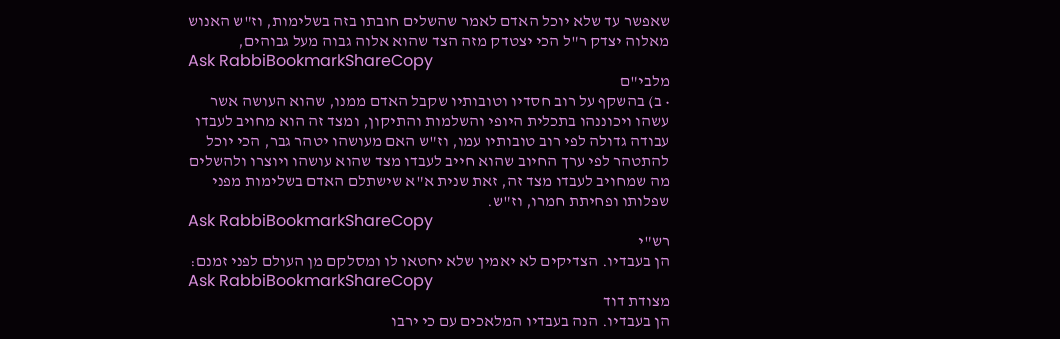שאפשר עד שלא יוכל האדם לאמר שהשלים חובתו בזה בשלימות, וז"ש האנוש מאלוה יצדק ר"ל הכי יצטדק מזה הצד שהוא אלוה גבוה מעל גבוהים,
Ask RabbiBookmarkShareCopy
מלבי"ם
• ב) בהשקף על רוב חסדיו וטובותיו שקבל האדם ממנו, שהוא העושה אשר עשהו ויכוננהו בתכלית היופי והשלמות והתיקון, ומצד זה הוא מחויב לעבדו עבודה גדולה לפי רוב טובותיו עמו, וז"ש האם מעושהו יטהר גבר, הכי יוכל להתטהר לפי ערך החיוב שהוא חייב לעבדו מצד שהוא עושהו ויוצרו ולהשלים מה שמחויב לעבדו מצד זה, זאת שנית א"א שישתלם האדם בשלימות מפני שפלותו ופחיתת חמרו, וז"ש.
Ask RabbiBookmarkShareCopy
רש"י
הן בעבדיו. הצדיקים לא יאמין שלא יחטאו לו ומסלקם מן העולם לפני זמנם:
Ask RabbiBookmarkShareCopy
מצודת דוד
הן בעבדיו. הנה בעבדיו המלאכים עם כי ירבו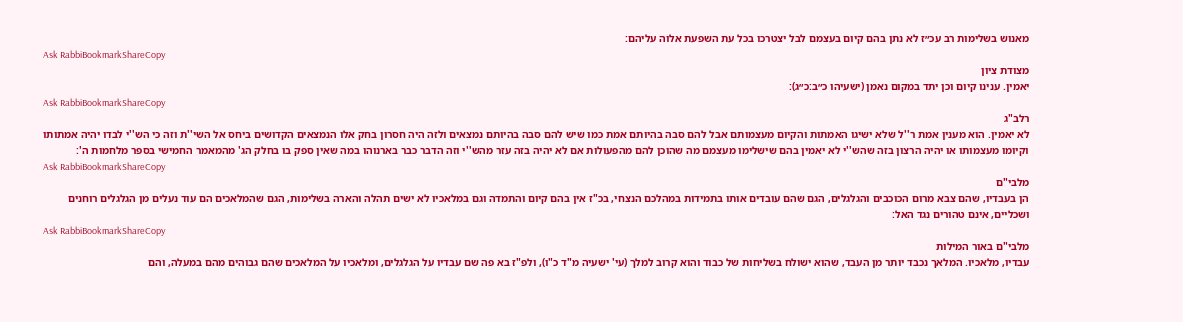מאנוש בשלימות רב עכ״ז לא נתן בהם קיום בעצמם לבל יצטרכו בכל עת השפעת אלוה עליהם:
Ask RabbiBookmarkShareCopy
מצודת ציון
יאמין. ענינו קיום וכן יתד במקום נאמן (ישעיהו כ״ב:כ״ג):
Ask RabbiBookmarkShareCopy
רלב"ג
לא יאמין. הוא מענין אמת ר''ל שלא ישיגו האמתות והקיום מעצמותם אבל להם סבה בהיותם אמת כמו שיש להם סבה בהיותם נמצאים ולזה היה חסרון בחק אלו הנמצאים הקדושים ביחס אל השי''ת וזה כי הש''י לבדו יהיה אמתותו וקיומו מעצמותו או יהיה הרצון בזה שהש''י לא יאמין בהם שישלימו מעצמם מה שהוכן להם מהפעולות אם לא יהיה בזה עזר מהש''י וזה הדבר כבר בארנוהו במה שאין ספק בו בחלק הג' מהמאמר החמישי בספר מלחמות ה':
Ask RabbiBookmarkShareCopy
מלבי"ם
הן בעבדיו, שהם צבא מרום הכוכבים והגלגלים, הגם שהם עובדים אותו בתמידות במהלכם הנצחי, בכ"ז אין בהם קיום והתמדה וגם במלאכיו לא ישים תהלה והארה בשלימות, הגם שהמלאכים הם עוד נעלים מן הגלגלים רוחנים ושכליים, אינם טהורים נגד האל:
Ask RabbiBookmarkShareCopy
מלבי"ם באור המילות
עבדיו, מלאכיו. המלאך נכבד יותר מן העבד, שהוא ישולח בשליחות של כבוד והוא קרוב למלך (עי' ישעיה מ"ד כ"ו), ולפ"ז בא פה שם עבדיו על הגלגלים, ומלאכיו על המלאכים שהם גבוהים מהם במעלה, והם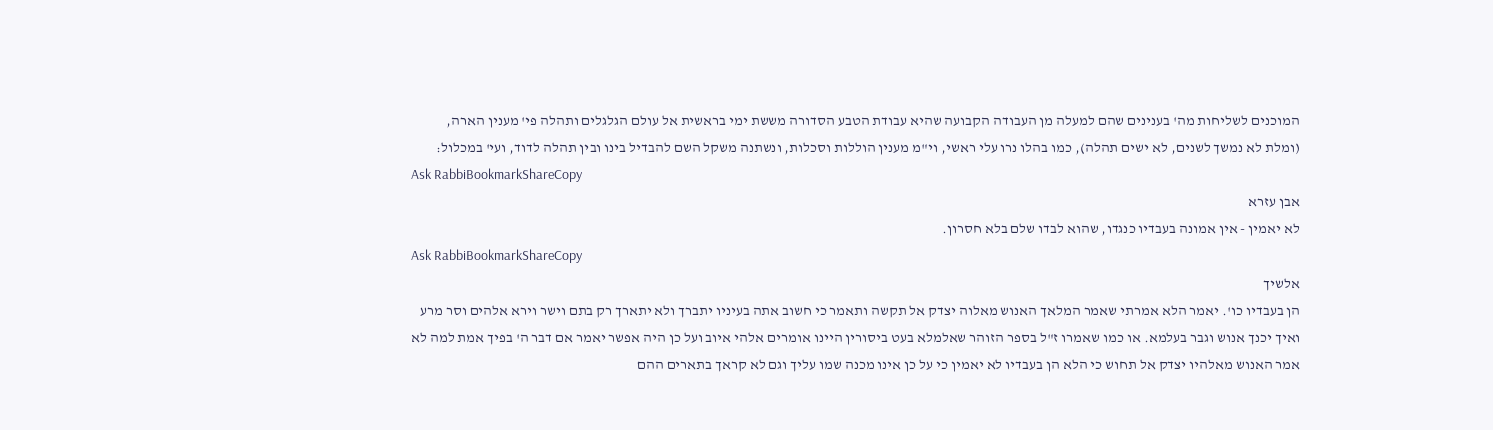המוכנים לשליחות מה' בענינים שהם למעלה מן העבודה הקבועה שהיא עבודת הטבע הסדורה מששת ימי בראשית אל עולם הגלגלים ותהלה פי' מענין הארה, (ומלת לא נמשך לשנים, לא ישים תהלה), כמו בהלו נרו עלי ראשי, וי"מ מענין הוללות וסכלות, ונשתנה משקל השם להבדיל בינו ובין תהלה לדוד, ועי' במכלול:
Ask RabbiBookmarkShareCopy
אבן עזרא
לא יאמין - אין אמונה בעבדיו כנגדו, שהוא לבדו שלם בלא חסרון.
Ask RabbiBookmarkShareCopy
אלשיך
הן בעבדיו כו'. יאמר הלא אמרתי שאמר המלאך האנוש מאלוה יצדק אל תקשה ותאמר כי חשוב אתה בעיניו יתברך ולא יתארך רק בתם וישר וירא אלהים וסר מרע ואיך יכנך אנוש וגבר בעלמא. או כמו שאמרו ז"ל בספר הזוהר שאלמלא בעט ביסורין היינו אומרים אלהי איוב ועל כן היה אפשר יאמר אם דבר ה' בפיך אמת למה לא אמר האנוש מאלהיו יצדק אל תחוש כי הלא הן בעבדיו לא יאמין כי על כן אינו מכנה שמו עליך וגם לא קראך בתארים ההם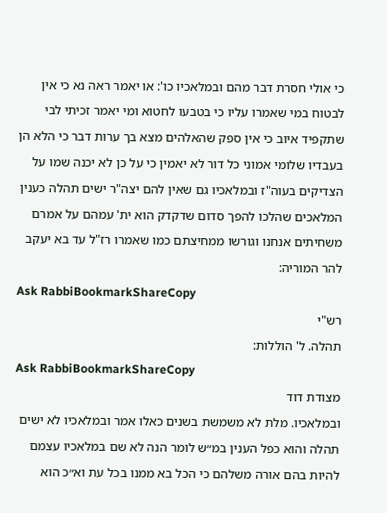כי אולי חסרת דבר מהם ובמלאכיו כו': או יאמר ראה נא כי אין לבטוח במי שאמרו עליו כי בטבעו לחטוא ומי יאמר זכיתי לבי שתקפיד איוב כי אין ספק שהאלהים מצא בך ערות דבר כי הלא הן בעבדיו שלומי אמוני כל דור לא יאמין כי על כן לא יכנה שמו על הצדיקים בעוה"ז ובמלאכיו גם שאין להם יצה"ר ישים תהלה כענין המלאכים שהלכו להפך סדום שדקדק הוא ית' עמהם על אמרם משחיתים אנחנו וגורשו ממחיצתם כמו שאמרו רז"ל עד בא יעקב להר המוריה:
Ask RabbiBookmarkShareCopy
רש"י
תהלה. ל' הוללות:
Ask RabbiBookmarkShareCopy
מצודת דוד
ובמלאכיו. מלת לא משמשת בשנים כאלו אמר ובמלאכיו לא ישים תהלה והוא כפל הענין במ״ש לומר הנה לא שם במלאכיו עצמם להיות בהם אורה משלהם כי הכל בא ממנו בכל עת וא״כ הוא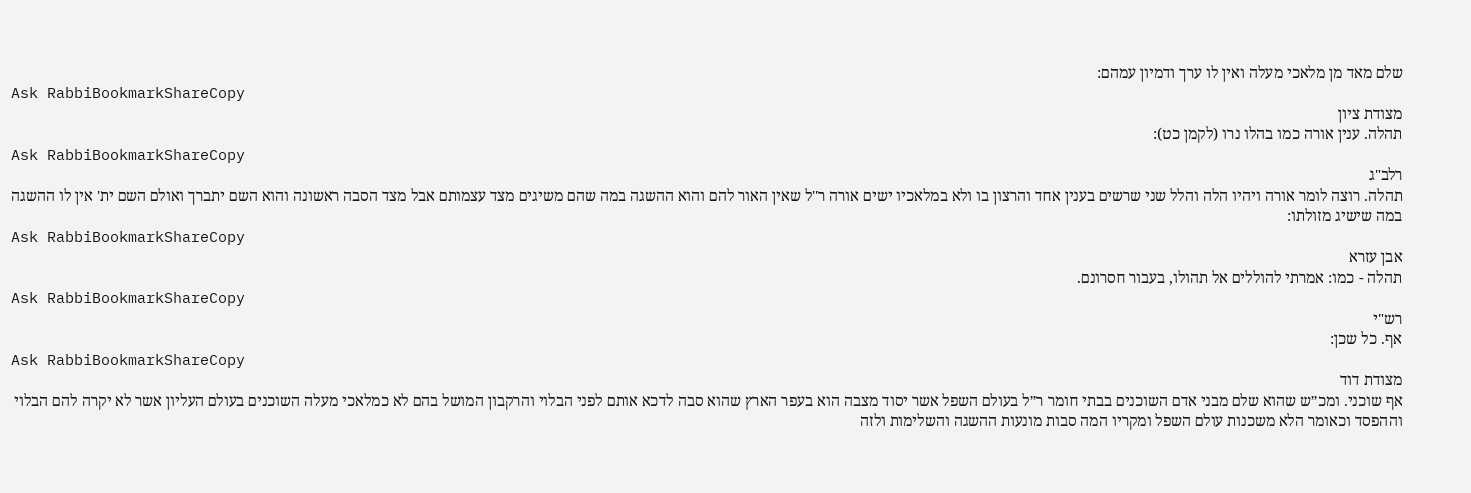שלם מאד מן מלאכי מעלה ואין לו ערך ודמיון עמהם:
Ask RabbiBookmarkShareCopy
מצודת ציון
תהלה. ענין אורה כמו בהלו נרו (לקמן כט):
Ask RabbiBookmarkShareCopy
רלב"ג
תהלה. רוצה לומר אורה ויהיו הלה והלל שני שרשים בענין אחד והרצון בו ולא במלאכיו ישים אורה ר''ל שאין האור להם והוא ההשגה במה שהם משיגים מצד עצמותם אבל מצד הסבה ראשונה והוא השם יתברך ואולם השם ית' אין לו ההשגה במה שישיג מזולתו:
Ask RabbiBookmarkShareCopy
אבן עזרא
תהלה - כמו: אמרתי להוללים אל תהולו, בעבור חסרונם.
Ask RabbiBookmarkShareCopy
רש"י
אף. כל שכן:
Ask RabbiBookmarkShareCopy
מצודת דוד
אף שוכני. ומכ״ש שהוא שלם מבני אדם השוכנים בבתי חומר ר״ל בעולם השפל אשר יסוד מצבה הוא בעפר הארץ שהוא סבה לדכא אותם לפני הבלוי והרקבון המושל בהם לא כמלאכי מעלה השוכנים בעולם העליון אשר לא יקרה להם הבלוי וההפסד וכאומר הלא משכנות עולם השפל ומקריו המה סבות מונעות ההשגה והשלימות ולזה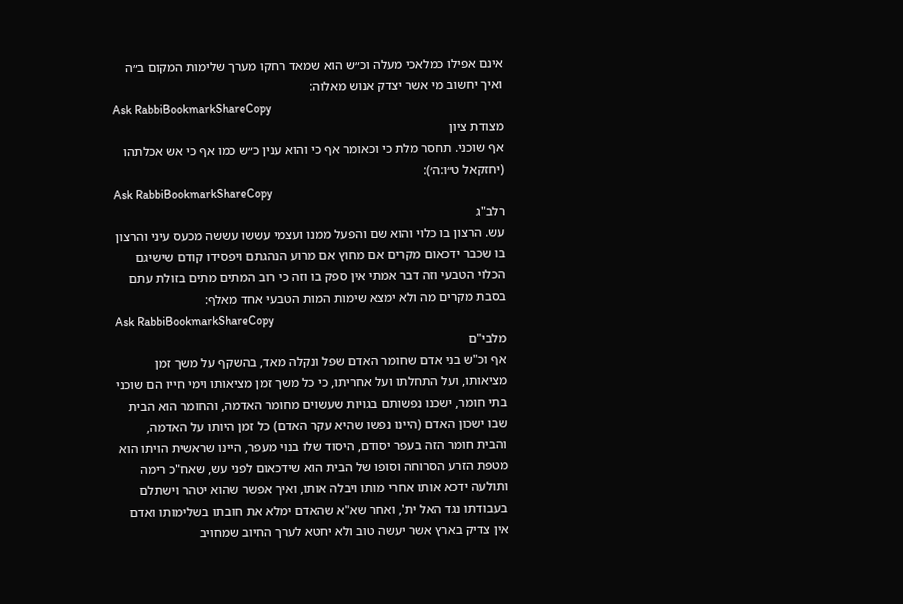אינם אפילו כמלאכי מעלה וכ״ש הוא שמאד רחקו מערך שלימות המקום ב״ה ואיך יחשוב מי אשר יצדק אנוש מאלוה:
Ask RabbiBookmarkShareCopy
מצודת ציון
אף שוכני. תחסר מלת כי וכאומר אף כי והוא ענין כ״ש כמו אף כי אש אכלתהו (יחזקאל ט״ו:ה׳):
Ask RabbiBookmarkShareCopy
רלב"ג
עש. הרצון בו כלוי והוא שם והפעל ממנו ועצמי עששו עששה מכעס עיני והרצון בו שכבר ידכאום מקרים אם מחוץ אם מרוע הנהגתם ויפסידו קודם שישיגם הכלוי הטבעי וזה דבר אמתי אין ספק בו וזה כי רוב המתים מתים בזולת עתם בסבת מקרים מה ולא ימצא שימות המות הטבעי אחד מאלף:
Ask RabbiBookmarkShareCopy
מלבי"ם
אף וכ"ש בני אדם שחומר האדם שפל ונקלה מאד, בהשקף על משך זמן מציאותו, ועל התחלתו ועל אחריתו, כי כל משך זמן מציאותו וימי חייו הם שוכני בתי חומר, ישכנו נפשותם בגויות שעשוים מחומר האדמה, והחומר הוא הבית שבו ישכון האדם (היינו נפשו שהיא עקר האדם) כל זמן היותו על האדמה, והבית חומר הזה בעפר יסודם, היסוד שלו בנוי מעפר, היינו שראשית הויתו הוא מטפת הזרע הסרוחה וסופו של הבית הוא שידכאום לפני עש, שאח"כ רימה ותולעה ידכא אותו אחרי מותו ויבלה אותו, ואיך אפשר שהוא יטהר וישתלם בעבודתו נגד האל ית', ואחר שא"א שהאדם ימלא את חובתו בשלימותו ואדם אין צדיק בארץ אשר יעשה טוב ולא יחטא לערך החיוב שמחויב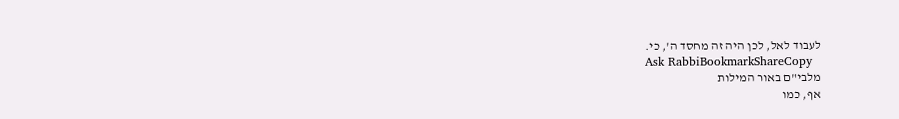לעבוד לאל, לכן היה זה מחסד ה', כי.
Ask RabbiBookmarkShareCopy
מלבי"ם באור המילות
אף, כמו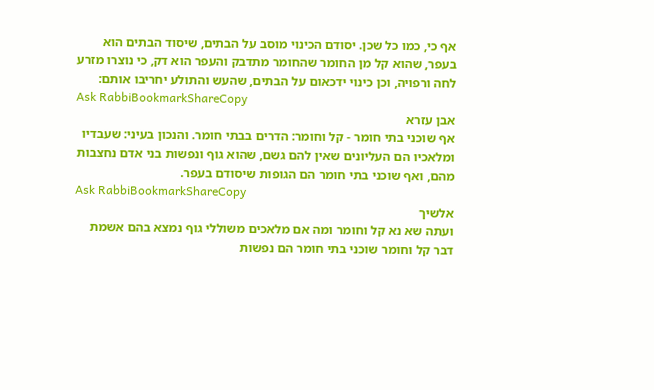אף כי, כמו כל שכן. יסודם הכינוי מוסב על הבתים, שיסוד הבתים הוא בעפר, שהוא קל מן החומר שהחומר מתדבק והעפר הוא דק, כי נוצרו מזרע לחה ורפויה, וכן כינוי ידכאום על הבתים, שהעש והתולע יחריבו אותם:
Ask RabbiBookmarkShareCopy
אבן עזרא
אף שוכני בתי חומר - קל וחומר: הדרים בבתי חומר. והנכון בעיני: שעבדיו ומלאכיו הם העליונים שאין להם גשם, שהוא גוף ונפשות בני אדם נחצבות מהם, ואף שוכני בתי חומר הם הגופות שיסודם בעפר.
Ask RabbiBookmarkShareCopy
אלשיך
ועתה שא נא קל וחומר ומה אם מלאכים משוללי גוף נמצא בהם אשמת דבר קל וחומר שוכני בתי חומר הם נפשות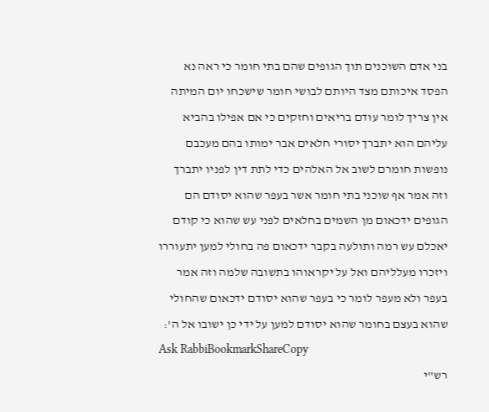בני אדם השוכנים תוך הגופים שהם בתי חומר כי ראה נא הפסד איכותם מצד היותם לבושי חומר שישכחו יום המיתה אין צריך לומר עודם בריאים וחזקים כי אם אפילו בהביא עליהם הוא יתברך יסורי חלאים אבר ימותו בהם מעכבם נופשות חומרם לשוב אל האלהים כדי לתת דין לפניו יתברך וזה אמר אף שוכני בתי חומר אשר בעפר שהוא יסודם הם הגופים ידכאום מן השמים בחלאים לפני עש שהוא כי קודם יאכלם עש רמה ותולעה בקבר ידכאום פה בחולי למען יתעוררו ויזכרו מעלליהם ואל על יקראוהו בתשובה שלמה וזה אמר בעפר ולא מעפר לומר כי בעפר שהוא יסודם ידכאום שהחולי שהוא בעצם בחומר שהוא יסודם למען על ידי כן ישובו אל ה':
Ask RabbiBookmarkShareCopy
רש"י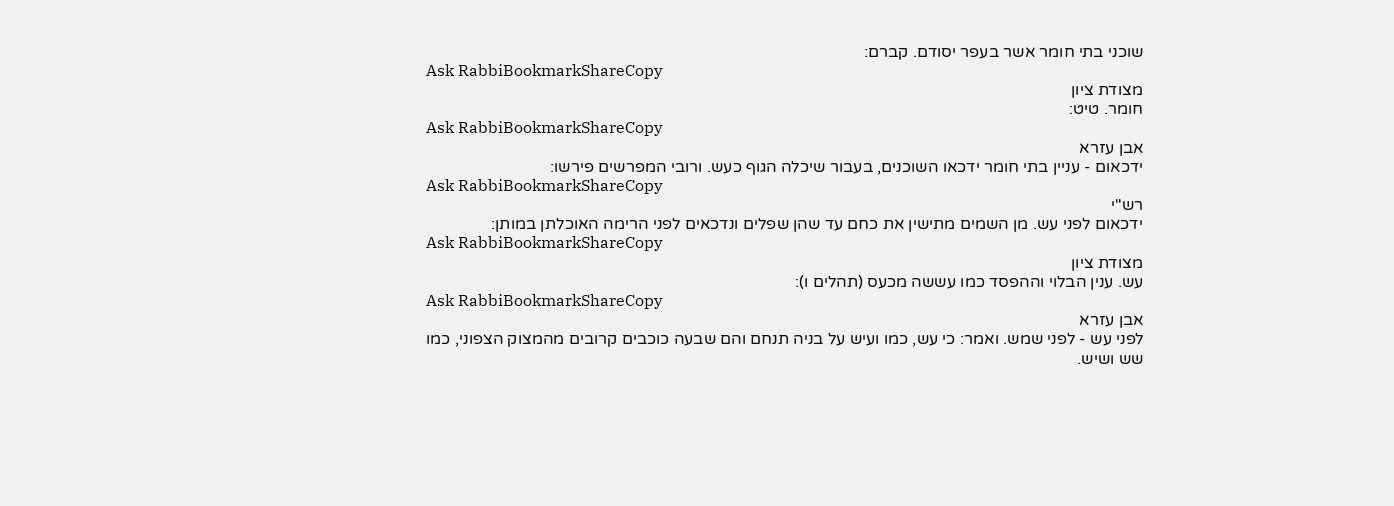שוכני בתי חומר אשר בעפר יסודם. קברם:
Ask RabbiBookmarkShareCopy
מצודת ציון
חומר. טיט:
Ask RabbiBookmarkShareCopy
אבן עזרא
ידכאום - עניין בתי חומר ידכאו השוכנים, בעבור שיכלה הגוף כעש. ורובי המפרשים פירשו:
Ask RabbiBookmarkShareCopy
רש"י
ידכאום לפני עש. מן השמים מתישין את כחם עד שהן שפלים ונדכאים לפני הרימה האוכלתן במותן:
Ask RabbiBookmarkShareCopy
מצודת ציון
עש. ענין הבלוי וההפסד כמו עששה מכעס (תהלים ו):
Ask RabbiBookmarkShareCopy
אבן עזרא
לפני עש - לפני שמש. ואמר: כי עש, כמו ועיש על בניה תנחם והם שבעה כוכבים קרובים מהמצוק הצפוני, כמו שש ושיש.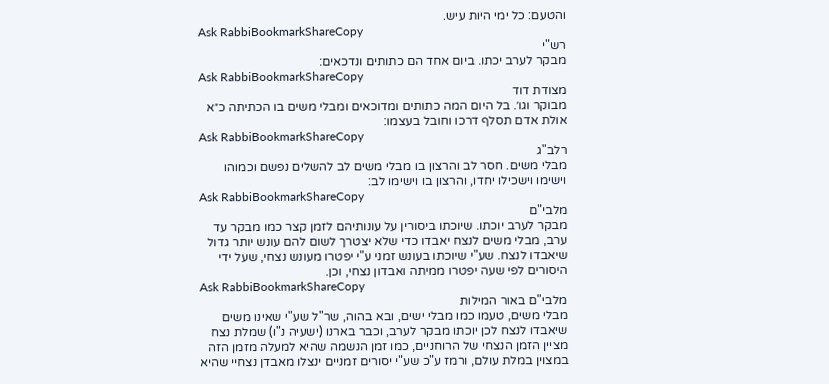והטעם: כל ימי היות עיש.
Ask RabbiBookmarkShareCopy
רש"י
מבקר לערב יכתו. ביום אחד הם כתותים ונדכאים:
Ask RabbiBookmarkShareCopy
מצודת דוד
מבוקר וגו׳. בל היום המה כתותים ומדוכאים ומבלי משים בו הכתיתה כ״א אולת אדם תסלף דרכו וחובל בעצמו:
Ask RabbiBookmarkShareCopy
רלב"ג
מבלי משים. חסר לב והרצון בו מבלי משים לב להשלים נפשם וכמוהו וישימו וישכילו יחדו, והרצון בו וישימו לב:
Ask RabbiBookmarkShareCopy
מלבי"ם
מבקר לערב יוכתו. שיוכתו ביסורין על עונותיהם לזמן קצר כמו מבקר עד ערב, מבלי משים לנצח יאבדו כדי שלא יצטרך לשום להם עונש יותר גדול שיאבדו לנצח. שע"י שיוכתו בעונש זמני ע"י יפטרו מעונש נצחי, שעל ידי היסורים לפי שעה יפטרו ממיתה ואבדון נצחי, וכן.
Ask RabbiBookmarkShareCopy
מלבי"ם באור המילות
מבלי משים, טעמו כמו מבלי ישים, ובא בהוה, שר"ל שע"י שאינו משים שיאבדו לנצח לכן יוכתו מבקר לערב, וכבר בארנו (ישעיה נ"ו) שמלת נצח מציין הזמן הנצחי של הרוחניים, כמו זמן הנשמה שהיא למעלה מזמן הזה במצוין במלת עולם, ורמז ע"כ שע"י יסורים זמניים ינצלו מאבדן נצחיי שהיא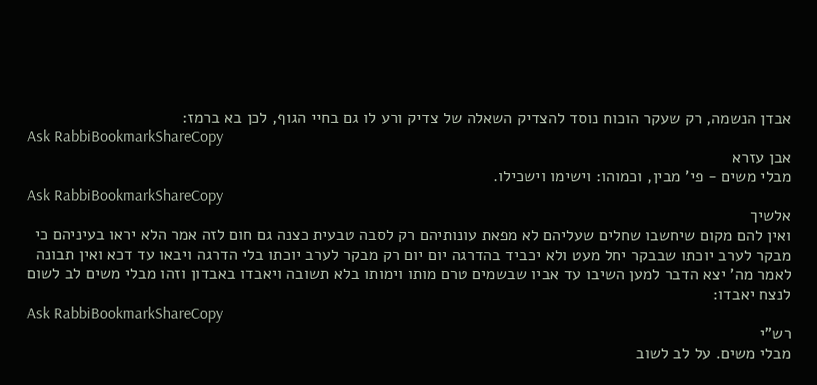אבדן הנשמה, רק שעקר הוכוח נוסד להצדיק השאלה של צדיק ורע לו גם בחיי הגוף, לכן בא ברמז:
Ask RabbiBookmarkShareCopy
אבן עזרא
מבלי משים - פי' מבין, וכמוהו: וישימו וישכילו.
Ask RabbiBookmarkShareCopy
אלשיך
ואין להם מקום שיחשבו שחלים שעליהם לא מפאת עונותיהם רק לסבה טבעית כצנה גם חום לזה אמר הלא יראו בעיניהם כי מבקר לערב יוכתו שבבקר יחל מעט ולא יכביד בהדרגה יום יום רק מבקר לערב יוכתו בלי הדרגה ויבאו עד דכא ואין תבונה לאמר מה' יצא הדבר למען השיבו עד אביו שבשמים טרם מותו וימותו בלא תשובה ויאבדו באבדון וזהו מבלי משים לב לשום לנצח יאבדו:
Ask RabbiBookmarkShareCopy
רש"י
מבלי משים. על לב לשוב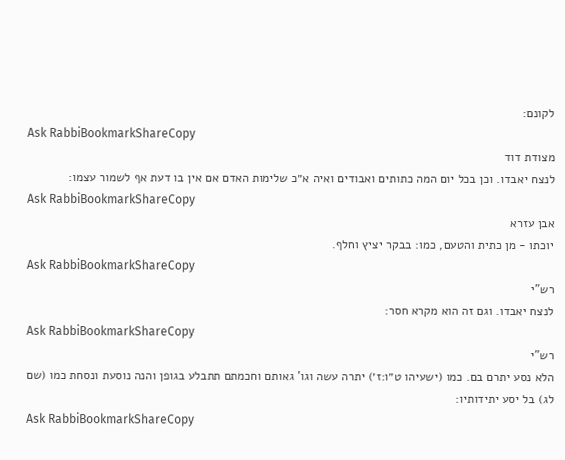לקונם:
Ask RabbiBookmarkShareCopy
מצודת דוד
לנצח יאבדו. וכן בכל יום המה כתותים ואבודים ואיה א״כ שלימות האדם אם אין בו דעת אף לשמור עצמו:
Ask RabbiBookmarkShareCopy
אבן עזרא
יוכתו - מן כתית והטעם, כמו: בבקר יציץ וחלף.
Ask RabbiBookmarkShareCopy
רש"י
לנצח יאבדו. וגם זה הוא מקרא חסר:
Ask RabbiBookmarkShareCopy
רש"י
הלא נסע יתרם בם. כמו (ישעיהו ט״ו:ז׳) יתרה עשה וגו' גאותם וחכמתם תתבלע בגופן והנה נוסעת ונסחת כמו (שם לג) בל יסע יתידותיו:
Ask RabbiBookmarkShareCopy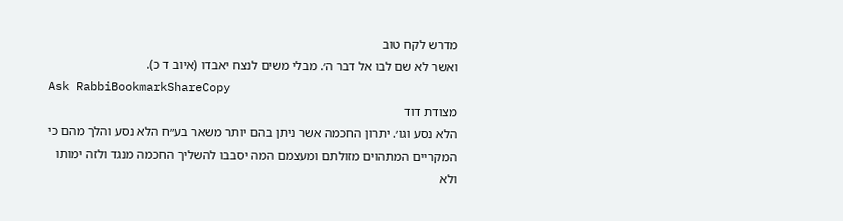מדרש לקח טוב
ואשר לא שם לבו אל דבר ה׳. מבלי משים לנצח יאבדו (איוב ד כ).
Ask RabbiBookmarkShareCopy
מצודת דוד
הלא נסע וגו׳. יתרון החכמה אשר ניתן בהם יותר משאר בע״ח הלא נסע והלך מהם כי המקריים המתהוים מזולתם ומעצמם המה יסבבו להשליך החכמה מנגד ולזה ימותו ולא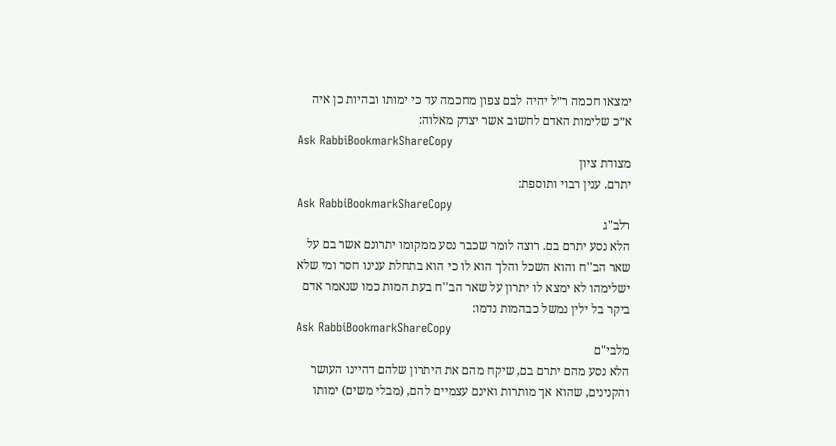ימצאו חכמה ר״ל יהיה לבם צפון מחכמה עד כי ימותו ובהיות כן איה א״כ שלימות האדם לחשוב אשר יצדק מאלוה:
Ask RabbiBookmarkShareCopy
מצודת ציון
יתרם. ענין רבוי ותוספת:
Ask RabbiBookmarkShareCopy
רלב"ג
הלא נסע יתרם בם. רוצה לומר שכבר נסע ממקומו יתרונם אשר בם על שאר הב''ח והוא השכל והלך הוא לו כי הוא בתחלת ענינו חסר ומי שלא ישלימהו לא ימצא לו יתרון על שאר הב''ח בעת המות כמו שנאמר אדם ביקר בל ילין נמשל כבהמות נדמו:
Ask RabbiBookmarkShareCopy
מלבי"ם
הלא נסע מהם יתרם בם, שיקח מהם את היתרון שלהם דהיינו העושר והקנינים, שהוא אך מותרות ואינם עצמיים להם, (מבלי משים) ימותו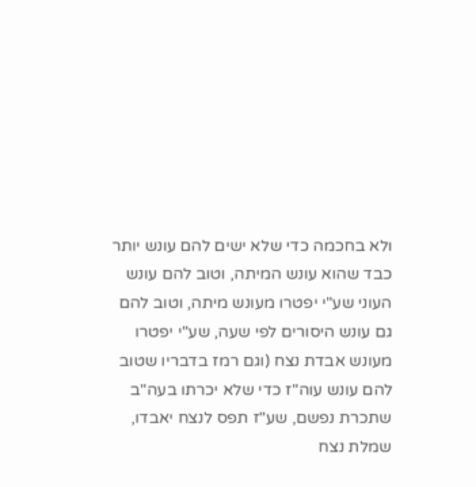ולא בחכמה כדי שלא ישים להם עונש יותר כבד שהוא עונש המיתה, וטוב להם עונש העוני שע"י יפטרו מעונש מיתה, וטוב להם גם עונש היסורים לפי שעה, שע"י יפטרו מעונש אבדת נצח (וגם רמז בדבריו שטוב להם עונש עוה"ז כדי שלא יכרתו בעה"ב שתכרת נפשם, שע"ז תפס לנצח יאבדו, שמלת נצח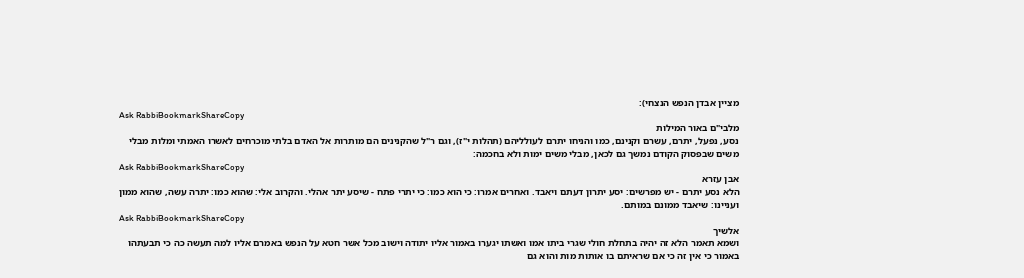מציין אבדן הנפש הנצחי):
Ask RabbiBookmarkShareCopy
מלבי"ם באור המילות
נסע, נפעל, יתרם, עשרם וקנינם, כמו והניחו יתרם לעולליהם (תהלות י"ז), וגם ר"ל שהקנינים הם מותרות אל האדם בלתי מוכרחים לאשרו האמתי ומלות מבלי משים שבפסוק הקודם נמשך גם לכאן, מבלי משים ימות ולא בחכמה:
Ask RabbiBookmarkShareCopy
אבן עזרא
הלא נסע יתרם - יש מפרשים: יסע יתרון דעתם ויאבד. ואחרים אמרו: כי הוא כמו: כי יתרי פתח - שיסע יתר אהלי. והקרוב אלי: שהוא כמו: יתרה עשה, שהוא ממון ועניינו: שיאבד ממונם במותם.
Ask RabbiBookmarkShareCopy
אלשיך
ושמא תאמר הלא זה יהיה בתחלת חולי שגרי ביתו אמו ואשתו יגערו באמור אליו יתודה וישוב מכל אשר חטא על הנפש באמרם אליו למה תעשה כה כי תבעתהו באמור כי אין זה כי אם שראיתם בו אותות מות והוא גם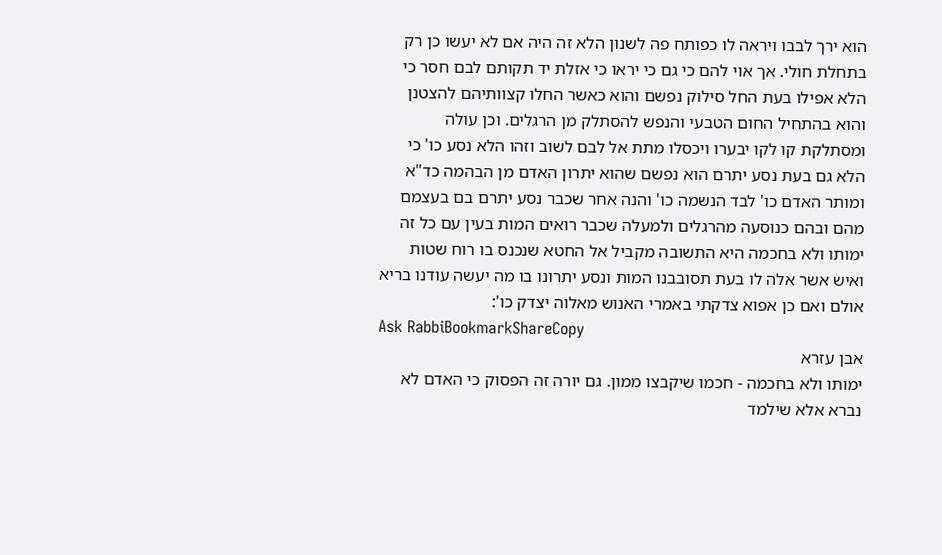הוא ירך לבבו ויראה לו כפותח פה לשנון הלא זה היה אם לא יעשו כן רק בתחלת חולי. אך אוי להם כי גם כי יראו כי אזלת יד תקותם לבם חסר כי הלא אפילו בעת החל סילוק נפשם והוא כאשר החלו קצוותיהם להצטנן והוא בהתחיל החום הטבעי והנפש להסתלק מן הרגלים. וכן עולה ומסתלקת קו לקו יבערו ויכסלו מתת אל לבם לשוב וזהו הלא נסע כו' כי הלא גם בעת נסע יתרם הוא נפשם שהוא יתרון האדם מן הבהמה כד"א ומותר האדם כו' לבד הנשמה כו' והנה אחר שכבר נסע יתרם בם בעצמם מהם ובהם כנוסעה מהרגלים ולמעלה שכבר רואים המות בעין עם כל זה ימותו ולא בחכמה היא התשובה מקביל אל החטא שנכנס בו רוח שטות ואיש אשר אלה לו בעת תסובבנו המות ונסע יתרונו בו מה יעשה עודנו בריא אולם ואם כן אפוא צדקתי באמרי האנוש מאלוה יצדק כו':
Ask RabbiBookmarkShareCopy
אבן עזרא
ימותו ולא בחכמה - חכמו שיקבצו ממון. גם יורה זה הפסוק כי האדם לא נברא אלא שילמד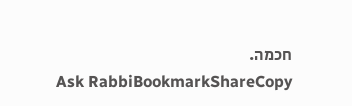חכמה.
Ask RabbiBookmarkShareCopy